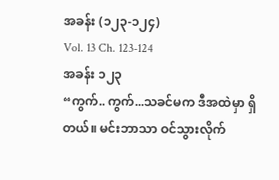အခန်း (၁၂၃-၁၂၄)
Vol. 13 Ch. 123-124
အခန်း ၁၂၃
“ကွက်.. ကွက်...သခင်မက ဒီအထဲမှာ ရှိတယ်။ မင်းဘာသာ ဝင်သွားလိုက်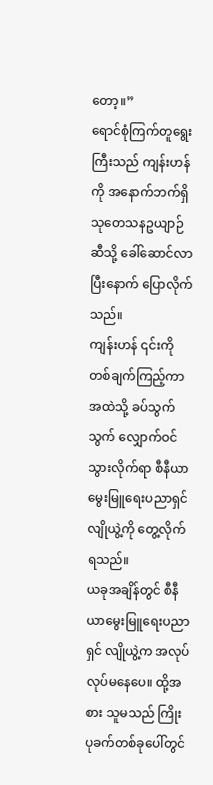တော့။”
ရောင်စုံကြက်တူရွေးကြီးသည် ကျန်းဟန်ကို အနောက်ဘက်ရှိ သုတေသနဥယျာဉ်ဆီသို့ ခေါ်ဆောင်လာပြီးနောက် ပြောလိုက်သည်။
ကျန်းဟန် ၎င်းကို တစ်ချက်ကြည့်ကာ အထဲသို့ ခပ်သွက်သွက် လျှောက်ဝင်သွားလိုက်ရာ စီနီယာမွေးမြူရေးပညာရှင် လျိုယွဲ့ကို တွေ့လိုက်ရသည်။
ယခုအချိန်တွင် စီနီယာမွေးမြူရေးပညာရှင် လျိုယွဲ့က အလုပ်လုပ်မနေပေ။ ထို့အစား သူမသည် ကြိုးပုခက်တစ်ခုပေါ်တွင်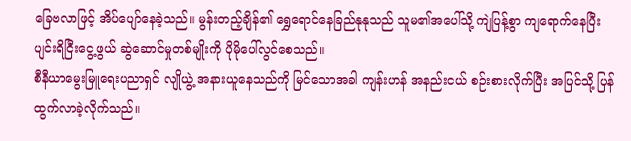ခြေဗလာဖြင့် အိပ်ပျော်နေခဲ့သည်။ မွန်းတည့်ချိန်၏ ရွှေရောင်နေခြည်နုနုသည် သူမ၏အပေါ်သို့ ကျဲပြန့်စွာ ကျရောက်နေပြီး ပျင်းရိငြီးငွေ့ဖွယ် ဆွဲဆောင်မှုတစ်မျိုးကို ပိုမိုပေါ်လွင်စေသည်။
စီနီယာမွေးမြူရေးပညာရှင် လျိုယွဲ့ အနားယူနေသည်ကို မြင်သောအခါ ကျန်းဟန် အနည်းငယ် စဉ်းစားလိုက်ပြီး အပြင်သို့ ပြန်ထွက်လာခဲ့လိုက်သည်။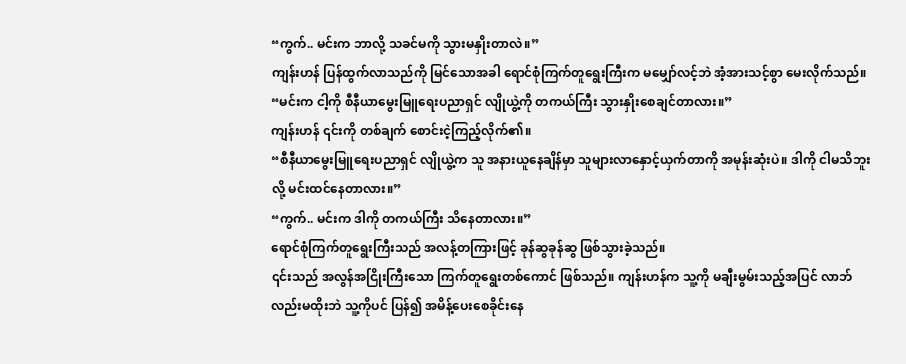“ကွက်.. မင်းက ဘာလို့ သခင်မကို သွားမနှိုးတာလဲ။”
ကျန်းဟန် ပြန်ထွက်လာသည်ကို မြင်သောအခါ ရောင်စုံကြက်တူရွေးကြီးက မမျှော်လင့်ဘဲ အံ့အားသင့်စွာ မေးလိုက်သည်။
“မင်းက ငါ့ကို စီနီယာမွေးမြူရေးပညာရှင် လျိုယွဲ့ကို တကယ်ကြီး သွားနှိုးစေချင်တာလား။”
ကျန်းဟန် ၎င်းကို တစ်ချက် စောင်းငဲ့ကြည့်လိုက်၏။
“စီနီယာမွေးမြူရေးပညာရှင် လျိုယွဲ့က သူ အနားယူနေချိန်မှာ သူများလာနှောင့်ယှက်တာကို အမုန်းဆုံးပဲ။ ဒါကို ငါမသိဘူးလို့ မင်းထင်နေတာလား။”
“ကွက်.. မင်းက ဒါကို တကယ်ကြီး သိနေတာလား။”
ရောင်စုံကြက်တူရွေးကြီးသည် အလန့်တကြားဖြင့် ခုန်ဆွခုန်ဆွ ဖြစ်သွားခဲ့သည်။
၎င်းသည် အလွန်အငြိုးကြီးသော ကြက်တူရွေးတစ်ကောင် ဖြစ်သည်။ ကျန်းဟန်က သူ့ကို မချီးမွမ်းသည့်အပြင် လာဘ်လည်းမထိုးဘဲ သူ့ကိုပင် ပြန်၍ အမိန့်ပေးစေခိုင်းနေ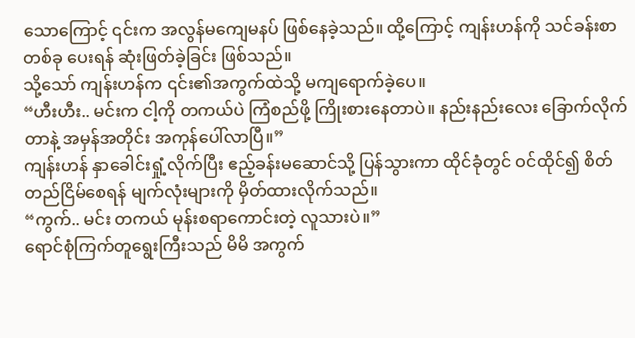သောကြောင့် ၎င်းက အလွန်မကျေမနပ် ဖြစ်နေခဲ့သည်။ ထို့ကြောင့် ကျန်းဟန်ကို သင်ခန်းစာတစ်ခု ပေးရန် ဆုံးဖြတ်ခဲ့ခြင်း ဖြစ်သည်။
သို့သော် ကျန်းဟန်က ၎င်း၏အကွက်ထဲသို့ မကျရောက်ခဲ့ပေ။
“ဟီးဟီး.. မင်းက ငါ့ကို တကယ်ပဲ ကြံစည်ဖို့ ကြိုးစားနေတာပဲ။ နည်းနည်းလေး ခြောက်လိုက်တာနဲ့ အမှန်အတိုင်း အကုန်ပေါ်လာပြီ။”
ကျန်းဟန် နှာခေါင်းရှုံ့လိုက်ပြီး ဧည့်ခန်းမဆောင်သို့ ပြန်သွားကာ ထိုင်ခုံတွင် ဝင်ထိုင်၍ စိတ်တည်ငြိမ်စေရန် မျက်လုံးများကို မှိတ်ထားလိုက်သည်။
“ကွက်.. မင်း တကယ် မုန်းစရာကောင်းတဲ့ လူသားပဲ။”
ရောင်စုံကြက်တူရွေးကြီးသည် မိမိ အကွက်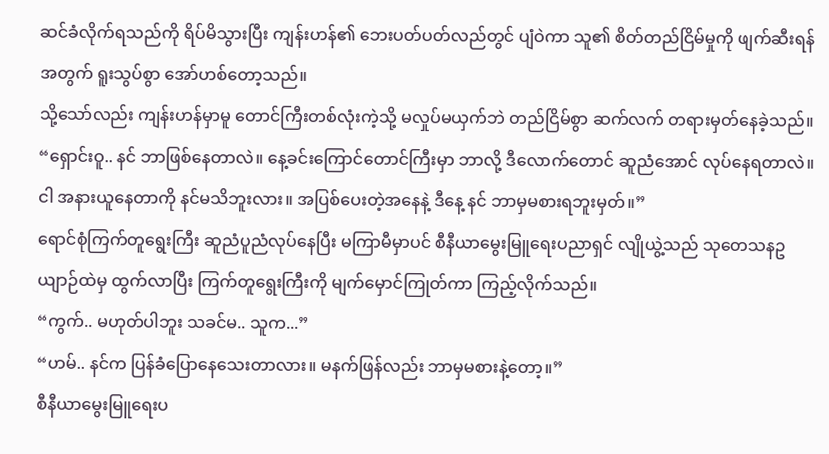ဆင်ခံလိုက်ရသည်ကို ရိပ်မိသွားပြီး ကျန်းဟန်၏ ဘေးပတ်ပတ်လည်တွင် ပျံဝဲကာ သူ၏ စိတ်တည်ငြိမ်မှုကို ဖျက်ဆီးရန်အတွက် ရူးသွပ်စွာ အော်ဟစ်တော့သည်။
သို့သော်လည်း ကျန်းဟန်မှာမူ တောင်ကြီးတစ်လုံးကဲ့သို့ မလှုပ်မယှက်ဘဲ တည်ငြိမ်စွာ ဆက်လက် တရားမှတ်နေခဲ့သည်။
“ရှောင်းဝူ.. နင် ဘာဖြစ်နေတာလဲ။ နေ့ခင်းကြောင်တောင်ကြီးမှာ ဘာလို့ ဒီလောက်တောင် ဆူညံအောင် လုပ်နေရတာလဲ။ ငါ အနားယူနေတာကို နင်မသိဘူးလား။ အပြစ်ပေးတဲ့အနေနဲ့ ဒီနေ့ နင် ဘာမှမစားရဘူးမှတ်။”
ရောင်စုံကြက်တူရွေးကြီး ဆူညံပူညံလုပ်နေပြီး မကြာမီမှာပင် စီနီယာမွေးမြူရေးပညာရှင် လျိုယွဲ့သည် သုတေသနဥယျာဉ်ထဲမှ ထွက်လာပြီး ကြက်တူရွေးကြီးကို မျက်မှောင်ကြုတ်ကာ ကြည့်လိုက်သည်။
“ကွက်.. မဟုတ်ပါဘူး သခင်မ.. သူက...”
“ဟမ်.. နင်က ပြန်ခံပြောနေသေးတာလား။ မနက်ဖြန်လည်း ဘာမှမစားနဲ့တော့။”
စီနီယာမွေးမြူရေးပ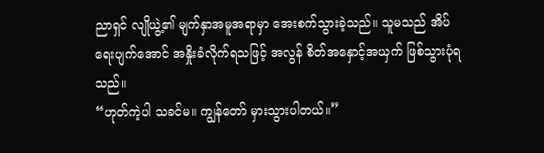ညာရှင် လျိုယွဲ့၏ မျက်နှာအမူအရာမှာ အေးစက်သွားခဲ့သည်။ သူမသည် အိပ်ရေးပျက်အောင် အနှိုးခံလိုက်ရသဖြင့် အလွန် စိတ်အနှောင့်အယှက် ဖြစ်သွားပုံရသည်။
“ဟုတ်ကဲ့ပါ သခင်မ။ ကျွန်တော် မှားသွားပါတယ်။”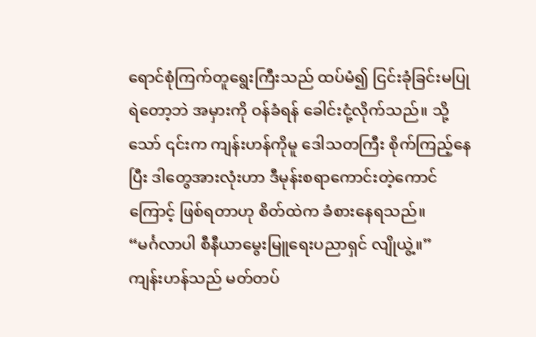ရောင်စုံကြက်တူရွေးကြီးသည် ထပ်မံ၍ ငြင်းခုံခြင်းမပြုရဲတော့ဘဲ အမှားကို ဝန်ခံရန် ခေါင်းငုံ့လိုက်သည်။ သို့သော် ၎င်းက ကျန်းဟန်ကိုမူ ဒေါသတကြီး စိုက်ကြည့်နေပြီး ဒါတွေအားလုံးဟာ ဒီမုန်းစရာကောင်းတဲ့ကောင်ကြောင့် ဖြစ်ရတာဟု စိတ်ထဲက ခံစားနေရသည်။
“မင်္ဂလာပါ စီနီယာမွေးမြူရေးပညာရှင် လျိုယွဲ့။”
ကျန်းဟန်သည် မတ်တပ်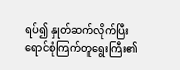ရပ်၍ နှုတ်ဆက်လိုက်ပြီး ရောင်စုံကြက်တူရွေးကြီး၏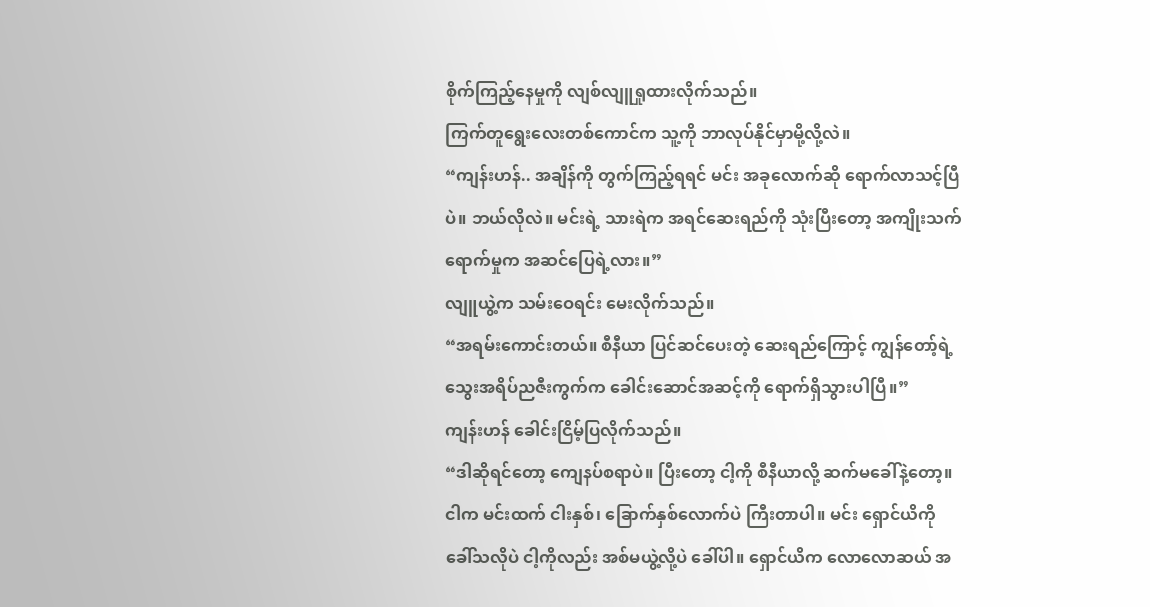စိုက်ကြည့်နေမှုကို လျစ်လျူရှုထားလိုက်သည်။
ကြက်တူရွေးလေးတစ်ကောင်က သူ့ကို ဘာလုပ်နိုင်မှာမို့လို့လဲ။
“ကျန်းဟန်.. အချိန်ကို တွက်ကြည့်ရရင် မင်း အခုလောက်ဆို ရောက်လာသင့်ပြီပဲ။ ဘယ်လိုလဲ။ မင်းရဲ့ သားရဲက အရင်ဆေးရည်ကို သုံးပြီးတော့ အကျိုးသက်ရောက်မှုက အဆင်ပြေရဲ့လား။”
လျူယွဲ့က သမ်းဝေရင်း မေးလိုက်သည်။
“အရမ်းကောင်းတယ်။ စီနီယာ ပြင်ဆင်ပေးတဲ့ ဆေးရည်ကြောင့် ကျွန်တော့်ရဲ့ သွေးအရိပ်ညဇီးကွက်က ခေါင်းဆောင်အဆင့်ကို ရောက်ရှိသွားပါပြီ။”
ကျန်းဟန် ခေါင်းငြိမ့်ပြလိုက်သည်။
“ဒါဆိုရင်တော့ ကျေနပ်စရာပဲ။ ပြီးတော့ ငါ့ကို စီနီယာလို့ ဆက်မခေါ်နဲ့တော့။ ငါက မင်းထက် ငါးနှစ်၊ ခြောက်နှစ်လောက်ပဲ ကြီးတာပါ။ မင်း ရှောင်ယိကို ခေါ်သလိုပဲ ငါ့ကိုလည်း အစ်မယွဲ့လို့ပဲ ခေါ်ပါ။ ရှောင်ယိက လောလောဆယ် အ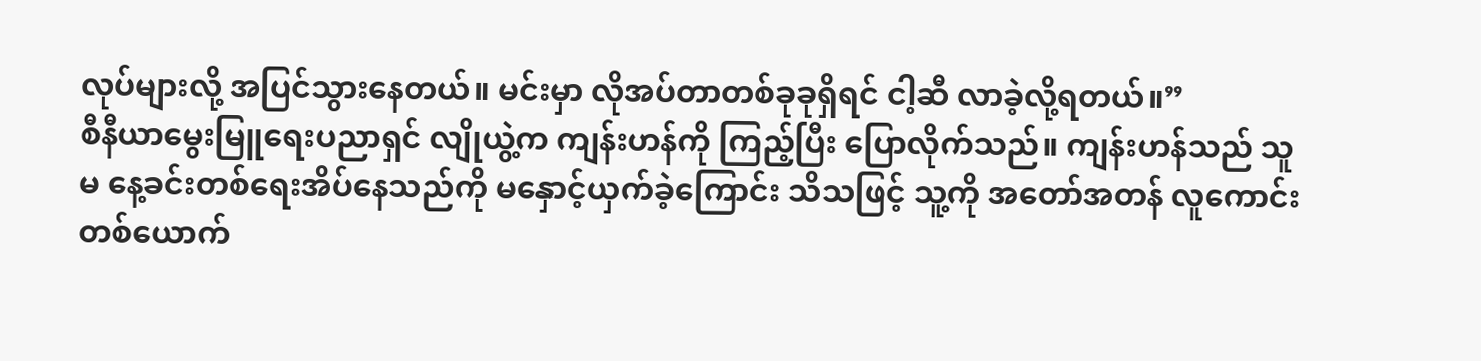လုပ်များလို့ အပြင်သွားနေတယ်။ မင်းမှာ လိုအပ်တာတစ်ခုခုရှိရင် ငါ့ဆီ လာခဲ့လို့ရတယ်။”
စီနီယာမွေးမြူရေးပညာရှင် လျိုယွဲ့က ကျန်းဟန်ကို ကြည့်ပြီး ပြောလိုက်သည်။ ကျန်းဟန်သည် သူမ နေ့ခင်းတစ်ရေးအိပ်နေသည်ကို မနှောင့်ယှက်ခဲ့ကြောင်း သိသဖြင့် သူ့ကို အတော်အတန် လူကောင်းတစ်ယောက်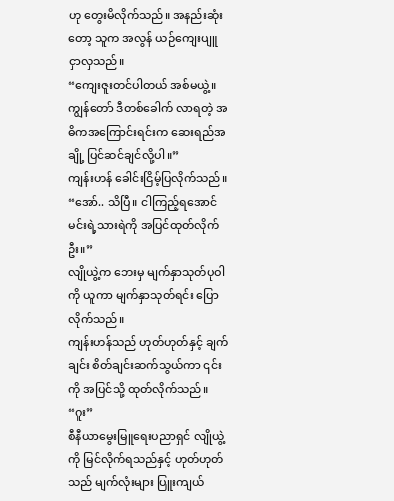ဟု တွေးမိလိုက်သည်။ အနည်းဆုံးတော့ သူက အလွန် ယဉ်ကျေးပျူငှာလှသည်။
“ကျေးဇူးတင်ပါတယ် အစ်မယွဲ့။ ကျွန်တော် ဒီတစ်ခေါက် လာရတဲ့ အဓိကအကြောင်းရင်းက ဆေးရည်အချို့ ပြင်ဆင်ချင်လို့ပါ။”
ကျန်းဟန် ခေါင်းငြိမ့်ပြလိုက်သည်။
“အော်.. သိပြီ။ ငါကြည့်ရအောင် မင်းရဲ့သားရဲကို အပြင်ထုတ်လိုက်ဦး။”
လျိုယွဲ့က ဘေးမှ မျက်နှာသုတ်ပုဝါကို ယူကာ မျက်နှာသုတ်ရင်း ပြောလိုက်သည်။
ကျန်းဟန်သည် ဟုတ်ဟုတ်နှင့် ချက်ချင်း စိတ်ချင်းဆက်သွယ်ကာ ၎င်းကို အပြင်သို့ ထုတ်လိုက်သည်။
“ဂူး”
စီနီယာမွေးမြူရေးပညာရှင် လျိုယွဲ့ကို မြင်လိုက်ရသည်နှင့် ဟုတ်ဟုတ်သည် မျက်လုံးများ ပြူးကျယ်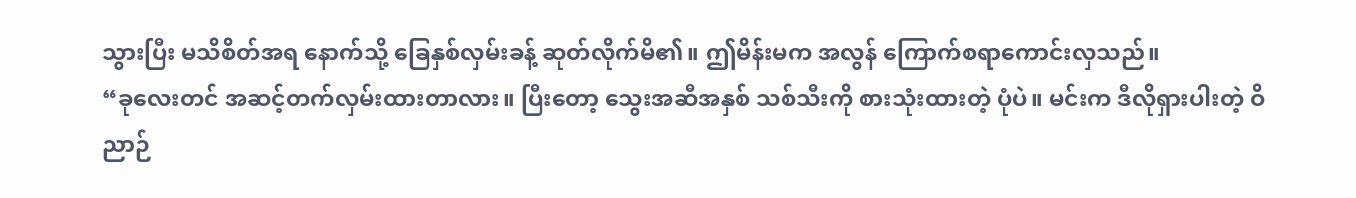သွားပြီး မသိစိတ်အရ နောက်သို့ ခြေနှစ်လှမ်းခန့် ဆုတ်လိုက်မိ၏။ ဤမိန်းမက အလွန် ကြောက်စရာကောင်းလှသည်။
“ခုလေးတင် အဆင့်တက်လှမ်းထားတာလား။ ပြီးတော့ သွေးအဆီအနှစ် သစ်သီးကို စားသုံးထားတဲ့ ပုံပဲ။ မင်းက ဒီလိုရှားပါးတဲ့ ဝိညာဉ်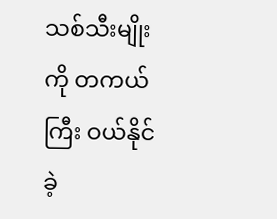သစ်သီးမျိုးကို တကယ်ကြီး ဝယ်နိုင်ခဲ့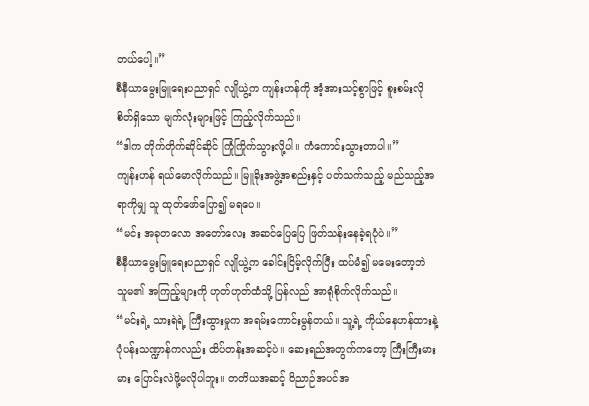တယ်ပေါ့။”
စီနီယာမွေးမြူရေးပညာရှင် လျိုယွဲ့က ကျန်းဟန်ကို အံ့အားသင့်စွာဖြင့် စူးစမ်းလိုစိတ်ရှိသော မျက်လုံးများဖြင့် ကြည့်လိုက်သည်။
“ဒါက တိုက်တိုက်ဆိုင်ဆိုင် ကြုံကြိုက်သွားလို့ပါ။ ကံကောင်းသွားတာပါ။”
ကျန်းဟန် ရယ်မောလိုက်သည်။ မြူခိုးအဖွဲ့အစည်းနှင့် ပတ်သက်သည့် မည်သည့်အရာကိုမျှ သူ ထုတ်ဖော်ပြော၍ မရပေ။
“မင်း အခုတလော အတော်လေး အဆင်ပြေပြေ ဖြတ်သန်းနေခဲ့ရပုံပဲ။”
စီနီယာမွေးမြူရေးပညာရှင် လျိုယွဲ့က ခေါင်းငြိမ့်လိုက်ပြီး ထပ်မံ၍ မမေးတော့ဘဲ သူမ၏ အကြည့်များကို ဟုတ်ဟုတ်ထံသို့ ပြန်လည် အာရုံစိုက်လိုက်သည်။
“မင်းရဲ့ သားရဲရဲ့ ကြီးထွားမှုက အရမ်းကောင်းမွန်တယ်။ သူ့ရဲ့ ကိုယ်နေဟန်ထားနဲ့ ပုံပန်းသဏ္ဍာန်ကလည်း ထိပ်တန်းအဆင့်ပဲ။ ဆေးရည်အတွက်ကတော့ ကြီးကြီးမားမား ပြောင်းလဲဖို့မလိုပါဘူး။ တတိယအဆင့် ဝိညာဉ်အပင်အ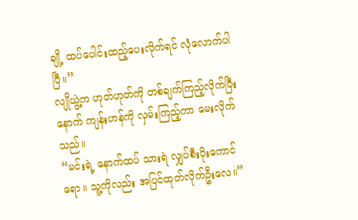ချို့ ထပ်ပေါင်းထည့်ပေးလိုက်ရင် လုံလောက်ပါပြီ။”
လျိုယွဲ့က ဟုတ်ဟုတ်ကို တစ်ချက်ကြည့်လိုက်ပြီးနောက် ကျန်းဟန်ကို လှမ်းကြည့်ကာ မေးလိုက်သည်။
“မင်းရဲ့ နောက်ထပ် သားရဲ လျှပ်စီးပိုးကောင်ရော။ သူ့ကိုလည်း အပြင်ထုတ်လိုက်ဦးလေ။”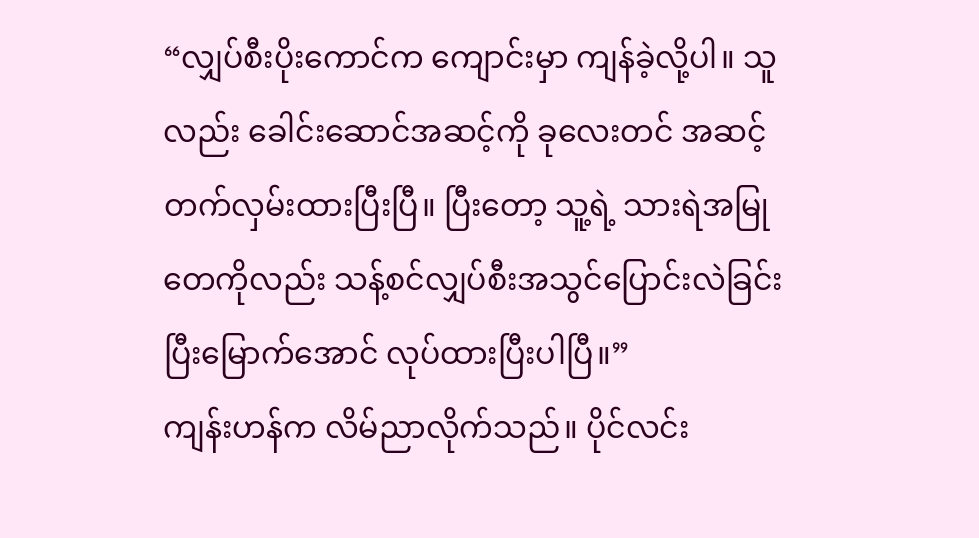“လျှပ်စီးပိုးကောင်က ကျောင်းမှာ ကျန်ခဲ့လို့ပါ။ သူလည်း ခေါင်းဆောင်အဆင့်ကို ခုလေးတင် အဆင့်တက်လှမ်းထားပြီးပြီ။ ပြီးတော့ သူ့ရဲ့ သားရဲအမြုတေကိုလည်း သန့်စင်လျှပ်စီးအသွင်ပြောင်းလဲခြင်း ပြီးမြောက်အောင် လုပ်ထားပြီးပါပြီ။”
ကျန်းဟန်က လိမ်ညာလိုက်သည်။ ပိုင်လင်း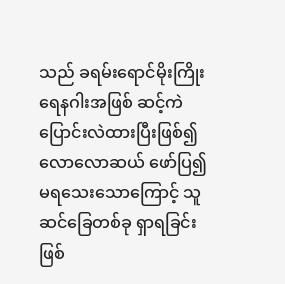သည် ခရမ်းရောင်မိုးကြိုး ရေနဂါးအဖြစ် ဆင့်ကဲပြောင်းလဲထားပြီးဖြစ်၍ လောလောဆယ် ဖော်ပြ၍ မရသေးသောကြောင့် သူ ဆင်ခြေတစ်ခု ရှာရခြင်း ဖြစ်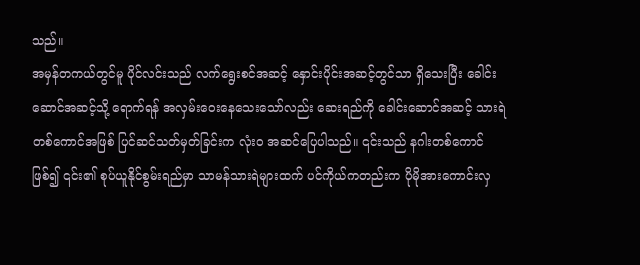သည်။
အမှန်တကယ်တွင်မူ ပိုင်လင်းသည် လက်ရွေးစင်အဆင့် နှောင်းပိုင်းအဆင့်တွင်သာ ရှိသေးပြီး ခေါင်းဆောင်အဆင့်သို့ ရောက်ရန် အလှမ်းဝေးနေသေးသော်လည်း ဆေးရည်ကို ခေါင်းဆောင်အဆင့် သားရဲတစ်ကောင်အဖြစ် ပြင်ဆင်သတ်မှတ်ခြင်းက လုံးဝ အဆင်ပြေပါသည်။ ၎င်းသည် နဂါးတစ်ကောင်ဖြစ်၍ ၎င်း၏ စုပ်ယူနိုင်စွမ်းရည်မှာ သာမန်သားရဲများထက် ပင်ကိုယ်ကတည်းက ပိုမိုအားကောင်းလှ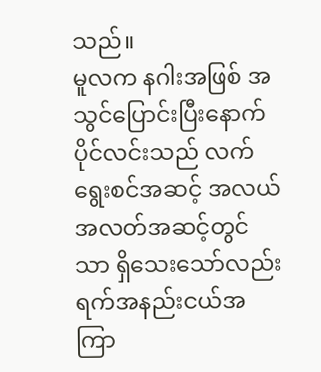သည်။
မူလက နဂါးအဖြစ် အသွင်ပြောင်းပြီးနောက် ပိုင်လင်းသည် လက်ရွေးစင်အဆင့် အလယ်အလတ်အဆင့်တွင်သာ ရှိသေးသော်လည်း ရက်အနည်းငယ်အကြာ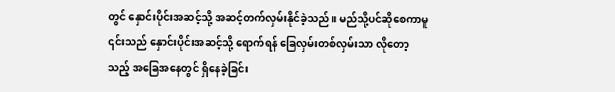တွင် နှောင်းပိုင်းအဆင့်သို့ အဆင့်တက်လှမ်းနိုင်ခဲ့သည်။ မည်သို့ပင်ဆိုစေကာမူ ၎င်းသည် နှောင်းပိုင်းအဆင့်သို့ ရောက်ရန် ခြေလှမ်းတစ်လှမ်းသာ လိုတော့သည့် အခြေအနေတွင် ရှိနေခဲ့ခြင်း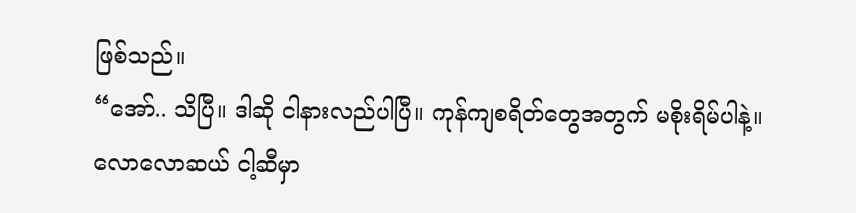ဖြစ်သည်။
“အော်.. သိပြီ။ ဒါဆို ငါနားလည်ပါပြီ။ ကုန်ကျစရိတ်တွေအတွက် မစိုးရိမ်ပါနဲ့။ လောလောဆယ် ငါ့ဆီမှာ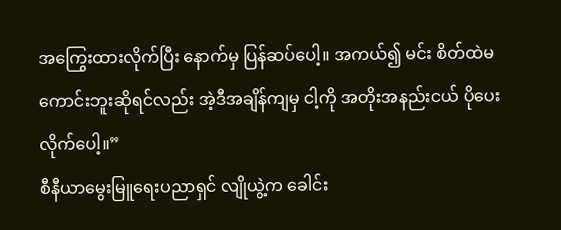အကြွေးထားလိုက်ပြီး နောက်မှ ပြန်ဆပ်ပေါ့။ အကယ်၍ မင်း စိတ်ထဲမကောင်းဘူးဆိုရင်လည်း အဲ့ဒီအချိန်ကျမှ ငါ့ကို အတိုးအနည်းငယ် ပိုပေးလိုက်ပေါ့။”
စီနီယာမွေးမြူရေးပညာရှင် လျိုယွဲ့က ခေါင်း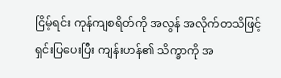ငြိမ့်ရင်း ကုန်ကျစရိတ်ကို အလွန် အလိုက်တသိဖြင့် ရှင်းပြပေးပြီး ကျန်းဟန်၏ သိက္ခာကို အ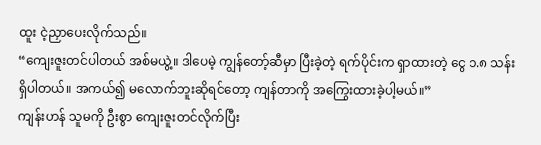ထူး ငဲ့ညှာပေးလိုက်သည်။
“ကျေးဇူးတင်ပါတယ် အစ်မယွဲ့။ ဒါပေမဲ့ ကျွန်တော့်ဆီမှာ ပြီးခဲ့တဲ့ ရက်ပိုင်းက ရှာထားတဲ့ ငွေ ၁.၈ သန်း ရှိပါတယ်။ အကယ်၍ မလောက်ဘူးဆိုရင်တော့ ကျန်တာကို အကြွေးထားခဲ့ပါ့မယ်။”
ကျန်းဟန် သူမကို ဦးစွာ ကျေးဇူးတင်လိုက်ပြီး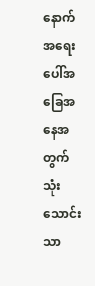နောက် အရေးပေါ်အခြေအနေအတွက် သုံးသောင်းသာ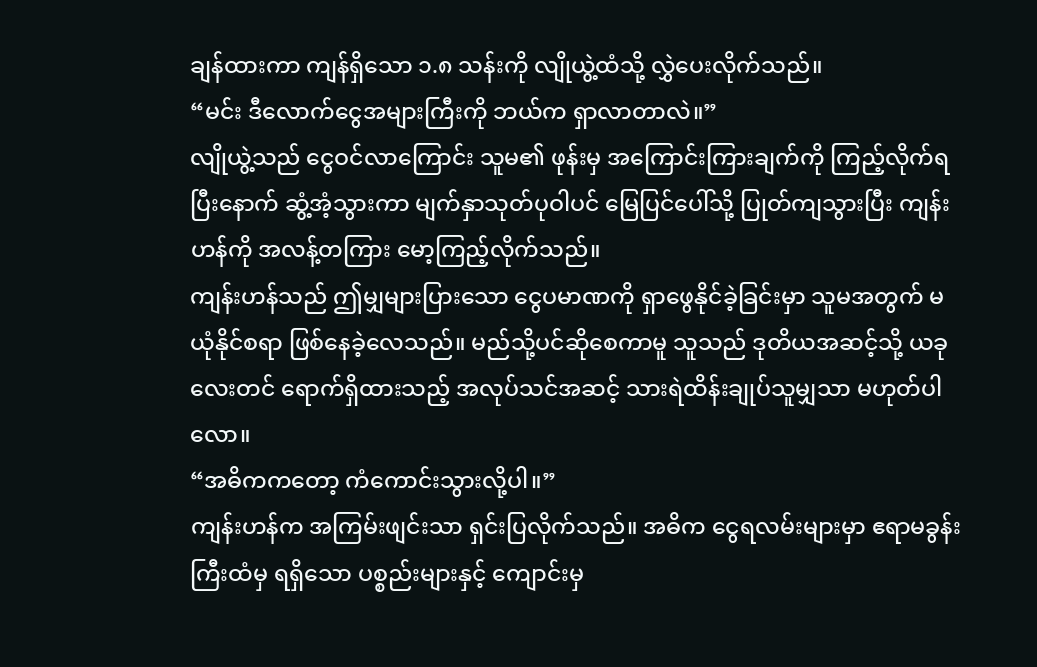ချန်ထားကာ ကျန်ရှိသော ၁.၈ သန်းကို လျိုယွဲ့ထံသို့ လွှဲပေးလိုက်သည်။
“မင်း ဒီလောက်ငွေအများကြီးကို ဘယ်က ရှာလာတာလဲ။”
လျိုယွဲ့သည် ငွေဝင်လာကြောင်း သူမ၏ ဖုန်းမှ အကြောင်းကြားချက်ကို ကြည့်လိုက်ရပြီးနောက် ဆွံ့အံ့သွားကာ မျက်နှာသုတ်ပုဝါပင် မြေပြင်ပေါ်သို့ ပြုတ်ကျသွားပြီး ကျန်းဟန်ကို အလန့်တကြား မော့ကြည့်လိုက်သည်။
ကျန်းဟန်သည် ဤမျှများပြားသော ငွေပမာဏကို ရှာဖွေနိုင်ခဲ့ခြင်းမှာ သူမအတွက် မယုံနိုင်စရာ ဖြစ်နေခဲ့လေသည်။ မည်သို့ပင်ဆိုစေကာမူ သူသည် ဒုတိယအဆင့်သို့ ယခုလေးတင် ရောက်ရှိထားသည့် အလုပ်သင်အဆင့် သားရဲထိန်းချုပ်သူမျှသာ မဟုတ်ပါလော။
“အဓိကကတော့ ကံကောင်းသွားလို့ပါ။”
ကျန်းဟန်က အကြမ်းဖျင်းသာ ရှင်းပြလိုက်သည်။ အဓိက ငွေရလမ်းများမှာ ဧရာမခွန်းကြီးထံမှ ရရှိသော ပစ္စည်းများနှင့် ကျောင်းမှ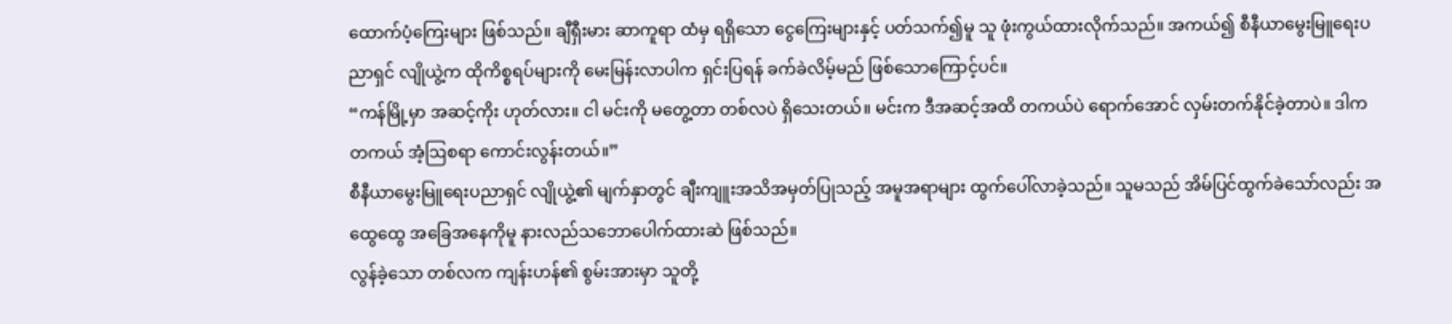ထောက်ပံ့ကြေးများ ဖြစ်သည်။ ချီရှီးမား ဆာကူရာ ထံမှ ရရှိသော ငွေကြေးများနှင့် ပတ်သက်၍မူ သူ ဖုံးကွယ်ထားလိုက်သည်။ အကယ်၍ စီနီယာမွေးမြူရေးပညာရှင် လျိုယွဲ့က ထိုကိစ္စရပ်များကို မေးမြန်းလာပါက ရှင်းပြရန် ခက်ခဲလိမ့်မည် ဖြစ်သောကြောင့်ပင်။
“ကန်မြို့မှာ အဆင့်ကိုး ဟုတ်လား။ ငါ မင်းကို မတွေ့တာ တစ်လပဲ ရှိသေးတယ်။ မင်းက ဒီအဆင့်အထိ တကယ်ပဲ ရောက်အောင် လှမ်းတက်နိုင်ခဲ့တာပဲ။ ဒါက တကယ် အံ့ဩစရာ ကောင်းလွန်းတယ်။”
စီနီယာမွေးမြူရေးပညာရှင် လျိုယွဲ့၏ မျက်နှာတွင် ချီးကျူးအသိအမှတ်ပြုသည့် အမူအရာများ ထွက်ပေါ်လာခဲ့သည်။ သူမသည် အိမ်ပြင်ထွက်ခဲသော်လည်း အထွေထွေ အခြေအနေကိုမူ နားလည်သဘောပေါက်ထားဆဲ ဖြစ်သည်။
လွန်ခဲ့သော တစ်လက ကျန်းဟန်၏ စွမ်းအားမှာ သူတို့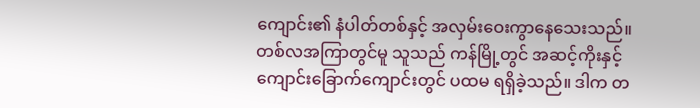ကျောင်း၏ နံပါတ်တစ်နှင့် အလှမ်းဝေးကွာနေသေးသည်။ တစ်လအကြာတွင်မူ သူသည် ကန်မြို့တွင် အဆင့်ကိုးနှင့် ကျောင်းခြောက်ကျောင်းတွင် ပထမ ရရှိခဲ့သည်။ ဒါက တ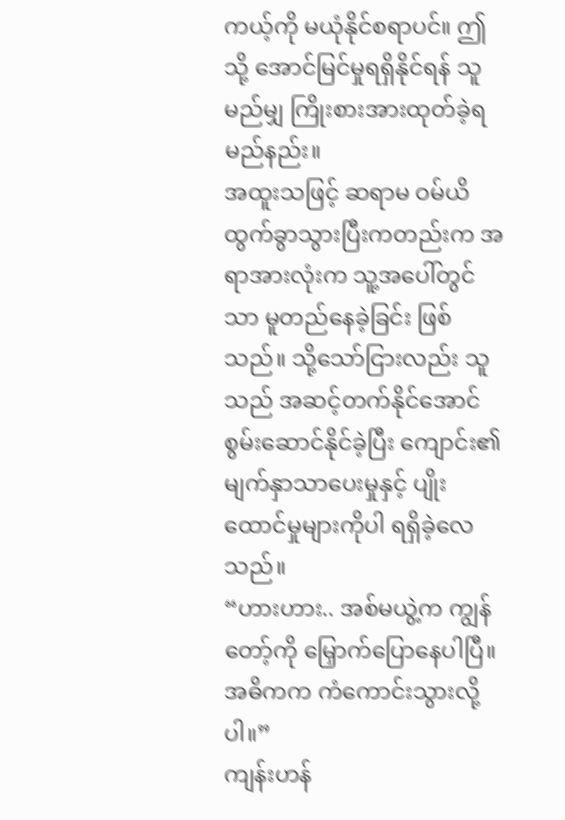ကယ့်ကို မယုံနိုင်စရာပင်။ ဤသို့ အောင်မြင်မှုရရှိနိုင်ရန် သူ မည်မျှ ကြိုးစားအားထုတ်ခဲ့ရမည်နည်း။
အထူးသဖြင့် ဆရာမ ဝမ်ယိ ထွက်ခွာသွားပြီးကတည်းက အရာအားလုံးက သူ့အပေါ်တွင်သာ မူတည်နေခဲ့ခြင်း ဖြစ်သည်။ သို့သော်ငြားလည်း သူသည် အဆင့်တက်နိုင်အောင် စွမ်းဆောင်နိုင်ခဲ့ပြီး ကျောင်း၏ မျက်နှာသာပေးမှုနှင့် ပျိုးထောင်မှုများကိုပါ ရရှိခဲ့လေသည်။
“ဟားဟား.. အစ်မယွဲ့က ကျွန်တော့်ကို မြှောက်ပြောနေပါပြီ။ အဓိကက ကံကောင်းသွားလို့ပါ။”
ကျန်းဟန်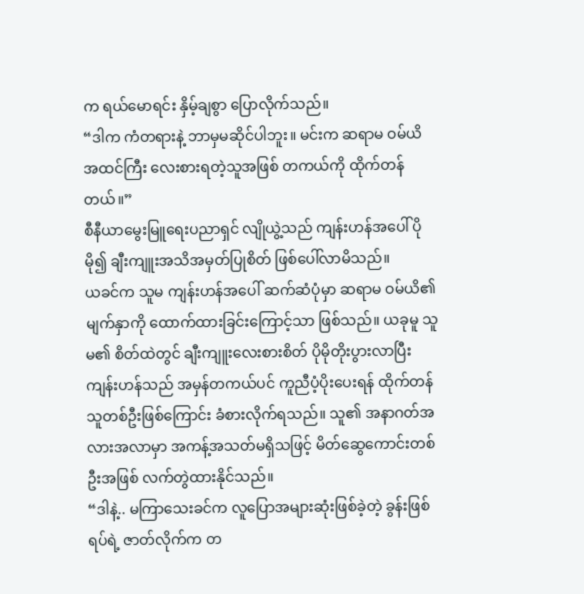က ရယ်မောရင်း နှိမ့်ချစွာ ပြောလိုက်သည်။
“ဒါက ကံတရားနဲ့ ဘာမှမဆိုင်ပါဘူး။ မင်းက ဆရာမ ဝမ်ယိ အထင်ကြီး လေးစားရတဲ့သူအဖြစ် တကယ်ကို ထိုက်တန်တယ်။”
စီနီယာမွေးမြူရေးပညာရှင် လျိုယွဲ့သည် ကျန်းဟန်အပေါ် ပိုမို၍ ချီးကျူးအသိအမှတ်ပြုစိတ် ဖြစ်ပေါ်လာမိသည်။
ယခင်က သူမ ကျန်းဟန်အပေါ် ဆက်ဆံပုံမှာ ဆရာမ ဝမ်ယိ၏ မျက်နှာကို ထောက်ထားခြင်းကြောင့်သာ ဖြစ်သည်။ ယခုမူ သူမ၏ စိတ်ထဲတွင် ချီးကျူးလေးစားစိတ် ပိုမိုတိုးပွားလာပြီး ကျန်းဟန်သည် အမှန်တကယ်ပင် ကူညီပံ့ပိုးပေးရန် ထိုက်တန်သူတစ်ဦးဖြစ်ကြောင်း ခံစားလိုက်ရသည်။ သူ၏ အနာဂတ်အလားအလာမှာ အကန့်အသတ်မရှိသဖြင့် မိတ်ဆွေကောင်းတစ်ဦးအဖြစ် လက်တွဲထားနိုင်သည်။
“ဒါနဲ့.. မကြာသေးခင်က လူပြောအများဆုံးဖြစ်ခဲ့တဲ့ ခွန်းဖြစ်ရပ်ရဲ့ ဇာတ်လိုက်က တ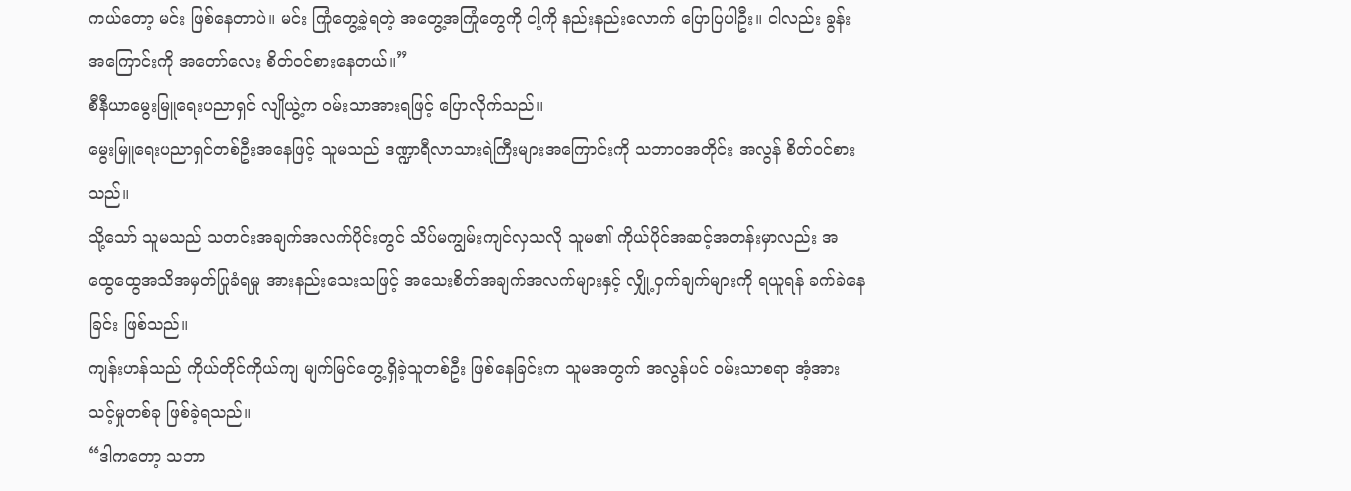ကယ်တော့ မင်း ဖြစ်နေတာပဲ။ မင်း ကြုံတွေ့ခဲ့ရတဲ့ အတွေ့အကြုံတွေကို ငါ့ကို နည်းနည်းလောက် ပြောပြပါဦး။ ငါလည်း ခွန်းအကြောင်းကို အတော်လေး စိတ်ဝင်စားနေတယ်။”
စီနီယာမွေးမြူရေးပညာရှင် လျိုယွဲ့က ဝမ်းသာအားရဖြင့် ပြောလိုက်သည်။
မွေးမြူရေးပညာရှင်တစ်ဦးအနေဖြင့် သူမသည် ဒဏ္ဍာရီလာသားရဲကြီးများအကြောင်းကို သဘာဝအတိုင်း အလွန် စိတ်ဝင်စားသည်။
သို့သော် သူမသည် သတင်းအချက်အလက်ပိုင်းတွင် သိပ်မကျွမ်းကျင်လှသလို သူမ၏ ကိုယ်ပိုင်အဆင့်အတန်းမှာလည်း အထွေထွေအသိအမှတ်ပြုခံရမှု အားနည်းသေးသဖြင့် အသေးစိတ်အချက်အလက်များနှင့် လျှို့ဝှက်ချက်များကို ရယူရန် ခက်ခဲနေခြင်း ဖြစ်သည်။
ကျန်းဟန်သည် ကိုယ်တိုင်ကိုယ်ကျ မျက်မြင်တွေ့ရှိခဲ့သူတစ်ဦး ဖြစ်နေခြင်းက သူမအတွက် အလွန်ပင် ဝမ်းသာစရာ အံ့အားသင့်မှုတစ်ခု ဖြစ်ခဲ့ရသည်။
“ဒါကတော့ သဘာ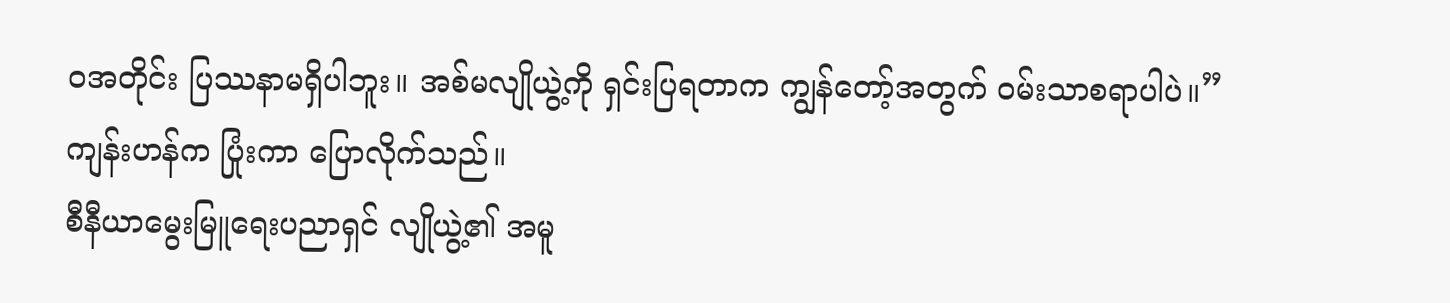ဝအတိုင်း ပြဿနာမရှိပါဘူး။ အစ်မလျိုယွဲ့ကို ရှင်းပြရတာက ကျွန်တော့်အတွက် ဝမ်းသာစရာပါပဲ။”
ကျန်းဟန်က ပြုံးကာ ပြောလိုက်သည်။
စီနီယာမွေးမြူရေးပညာရှင် လျိုယွဲ့၏ အမူ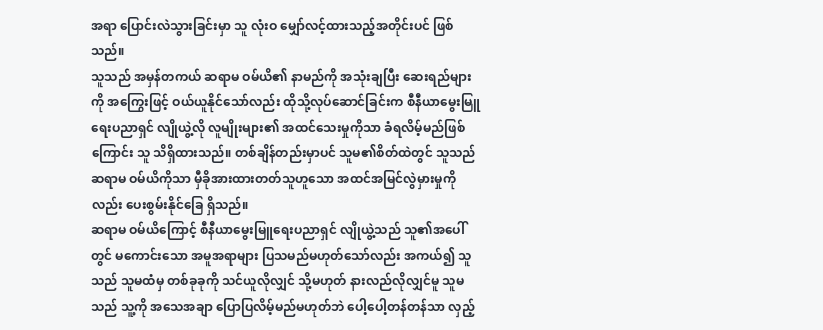အရာ ပြောင်းလဲသွားခြင်းမှာ သူ လုံးဝ မျှော်လင့်ထားသည့်အတိုင်းပင် ဖြစ်သည်။
သူသည် အမှန်တကယ် ဆရာမ ဝမ်ယိ၏ နာမည်ကို အသုံးချပြီး ဆေးရည်များကို အကြွေးဖြင့် ဝယ်ယူနိုင်သော်လည်း ထိုသို့လုပ်ဆောင်ခြင်းက စီနီယာမွေးမြူရေးပညာရှင် လျိုယွဲ့လို လူမျိုးများ၏ အထင်သေးမှုကိုသာ ခံရလိမ့်မည်ဖြစ်ကြောင်း သူ သိရှိထားသည်။ တစ်ချိန်တည်းမှာပင် သူမ၏စိတ်ထဲတွင် သူသည် ဆရာမ ဝမ်ယိကိုသာ မှီခိုအားထားတတ်သူဟူသော အထင်အမြင်လွဲမှားမှုကိုလည်း ပေးစွမ်းနိုင်ခြေ ရှိသည်။
ဆရာမ ဝမ်ယိကြောင့် စီနီယာမွေးမြူရေးပညာရှင် လျိုယွဲ့သည် သူ၏အပေါ်တွင် မကောင်းသော အမူအရာများ ပြသမည်မဟုတ်သော်လည်း အကယ်၍ သူသည် သူမထံမှ တစ်ခုခုကို သင်ယူလိုလျှင် သို့မဟုတ် နားလည်လိုလျှင်မူ သူမသည် သူ့ကို အသေအချာ ပြောပြလိမ့်မည်မဟုတ်ဘဲ ပေါ့ပေါ့တန်တန်သာ လှည့်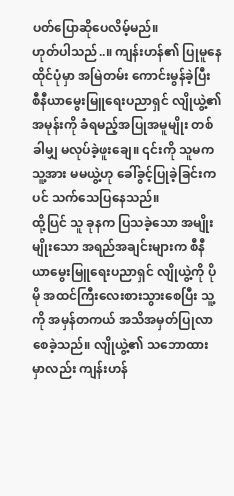ပတ်ပြောဆိုပေလိမ့်မည်။
ဟုတ်ပါသည်..။ ကျန်းဟန်၏ ပြုမူနေထိုင်ပုံမှာ အမြဲတမ်း ကောင်းမွန်ခဲ့ပြီး စီနီယာမွေးမြူရေးပညာရှင် လျိုယွဲ့၏ အမုန်းကို ခံရမည့်အပြုအမူမျိုး တစ်ခါမျှ မလုပ်ခဲ့ဖူးချေ။ ၎င်းကို သူမက သူ့အား မမယွဲ့ဟု ခေါ်ခွင့်ပြုခဲ့ခြင်းကပင် သက်သေပြနေသည်။
ထို့ပြင် သူ ခုနက ပြသခဲ့သော အမျိုးမျိုးသော အရည်အချင်းများက စီနီယာမွေးမြူရေးပညာရှင် လျိုယွဲ့ကို ပိုမို အထင်ကြီးလေးစားသွားစေပြီး သူ့ကို အမှန်တကယ် အသိအမှတ်ပြုလာစေခဲ့သည်။ လျိုယွဲ့၏ သဘောထားမှာလည်း ကျန်းဟန်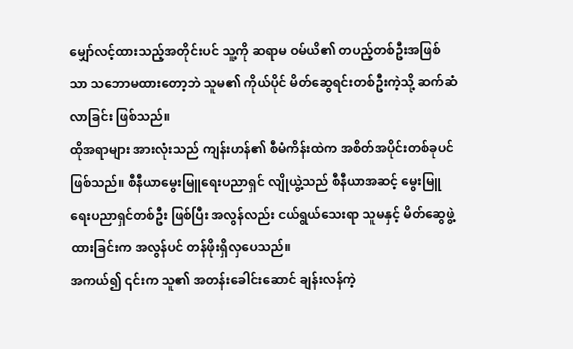မျှော်လင့်ထားသည့်အတိုင်းပင် သူ့ကို ဆရာမ ဝမ်ယိ၏ တပည့်တစ်ဦးအဖြစ်သာ သဘောမထားတော့ဘဲ သူမ၏ ကိုယ်ပိုင် မိတ်ဆွေရင်းတစ်ဦးကဲ့သို့ ဆက်ဆံလာခြင်း ဖြစ်သည်။
ထိုအရာများ အားလုံးသည် ကျန်းဟန်၏ စီမံကိန်းထဲက အစိတ်အပိုင်းတစ်ခုပင် ဖြစ်သည်။ စီနီယာမွေးမြူရေးပညာရှင် လျိုယွဲ့သည် စီနီယာအဆင့် မွေးမြူရေးပညာရှင်တစ်ဦး ဖြစ်ပြီး အလွန်လည်း ငယ်ရွယ်သေးရာ သူမနှင့် မိတ်ဆွေဖွဲ့ထားခြင်းက အလွန်ပင် တန်ဖိုးရှိလှပေသည်။
အကယ်၍ ၎င်းက သူ၏ အတန်းခေါင်းဆောင် ချန်းလန်ကဲ့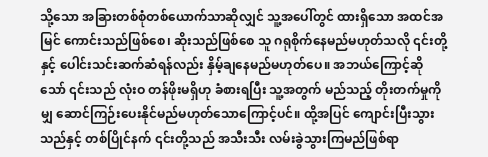သို့သော အခြားတစ်စုံတစ်ယောက်သာဆိုလျှင် သူ့အပေါ်တွင် ထားရှိသော အထင်အမြင် ကောင်းသည်ဖြစ်စေ၊ ဆိုးသည်ဖြစ်စေ သူ ဂရုစိုက်နေမည်မဟုတ်သလို ၎င်းတို့နှင့် ပေါင်းသင်းဆက်ဆံရန်လည်း နှိမ့်ချနေမည်မဟုတ်ပေ။ အဘယ်ကြောင့်ဆိုသော် ၎င်းသည် လုံးဝ တန်ဖိုးမရှိဟု ခံစားရပြီး သူ့အတွက် မည်သည့် တိုးတက်မှုကိုမျှ ဆောင်ကြဉ်းပေးနိုင်မည်မဟုတ်သောကြောင့်ပင်။ ထို့အပြင် ကျောင်းပြီးသွားသည်နှင့် တစ်ပြိုင်နက် ၎င်းတို့သည် အသီးသီး လမ်းခွဲသွားကြမည်ဖြစ်ရာ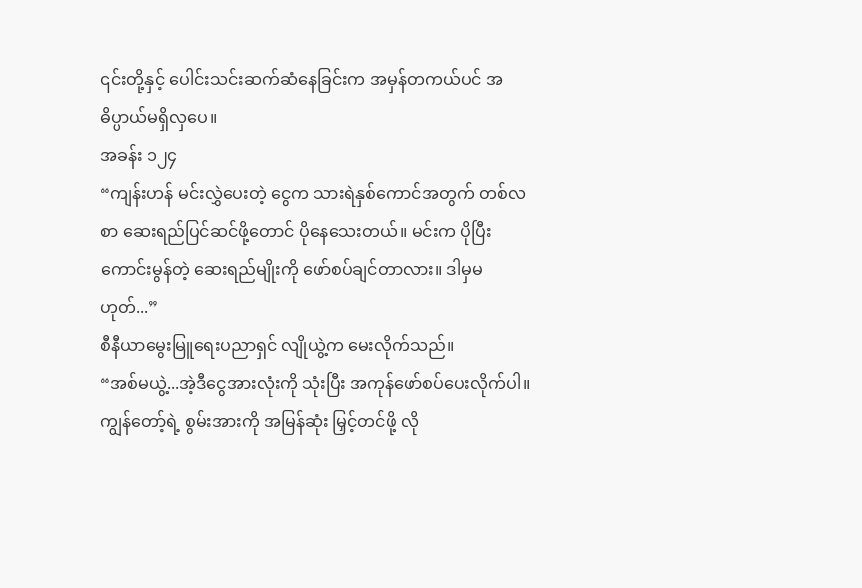၎င်းတို့နှင့် ပေါင်းသင်းဆက်ဆံနေခြင်းက အမှန်တကယ်ပင် အဓိပ္ပာယ်မရှိလှပေ။
အခန်း ၁၂၄
“ကျန်းဟန် မင်းလွှဲပေးတဲ့ ငွေက သားရဲနှစ်ကောင်အတွက် တစ်လစာ ဆေးရည်ပြင်ဆင်ဖို့တောင် ပိုနေသေးတယ်။ မင်းက ပိုပြီးကောင်းမွန်တဲ့ ဆေးရည်မျိုးကို ဖော်စပ်ချင်တာလား။ ဒါမှမဟုတ်...”
စီနီယာမွေးမြူရေးပညာရှင် လျိုယွဲ့က မေးလိုက်သည်။
“အစ်မယွဲ့...အဲ့ဒီငွေအားလုံးကို သုံးပြီး အကုန်ဖော်စပ်ပေးလိုက်ပါ။ ကျွန်တော့်ရဲ့ စွမ်းအားကို အမြန်ဆုံး မြှင့်တင်ဖို့ လို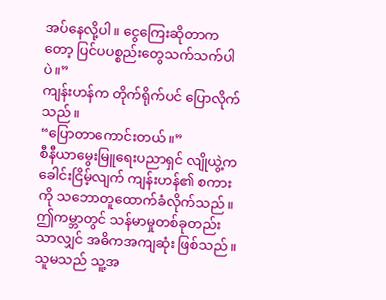အပ်နေလို့ပါ။ ငွေကြေးဆိုတာကတော့ ပြင်ပပစ္စည်းတွေသက်သက်ပါပဲ။”
ကျန်းဟန်က တိုက်ရိုက်ပင် ပြောလိုက်သည်။
“ပြောတာကောင်းတယ်။”
စီနီယာမွေးမြူရေးပညာရှင် လျိုယွဲ့က ခေါင်းငြိမ့်လျက် ကျန်းဟန်၏ စကားကို သဘောတူထောက်ခံလိုက်သည်။ ဤကမ္ဘာတွင် သန်မာမှုတစ်ခုတည်းသာလျှင် အဓိကအကျဆုံး ဖြစ်သည်။
သူမသည် သူ့အ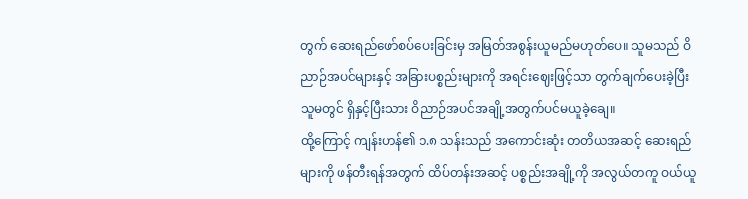တွက် ဆေးရည်ဖော်စပ်ပေးခြင်းမှ အမြတ်အစွန်းယူမည်မဟုတ်ပေ။ သူမသည် ဝိညာဉ်အပင်များနှင့် အခြားပစ္စည်းများကို အရင်းဈေးဖြင့်သာ တွက်ချက်ပေးခဲ့ပြီး သူမတွင် ရှိနှင့်ပြီးသား ဝိညာဉ်အပင်အချို့အတွက်ပင်မယူခဲ့ချေ။
ထို့ကြောင့် ကျန်းဟန်၏ ၁.၈ သန်းသည် အကောင်းဆုံး တတိယအဆင့် ဆေးရည်များကို ဖန်တီးရန်အတွက် ထိပ်တန်းအဆင့် ပစ္စည်းအချို့ကို အလွယ်တကူ ဝယ်ယူ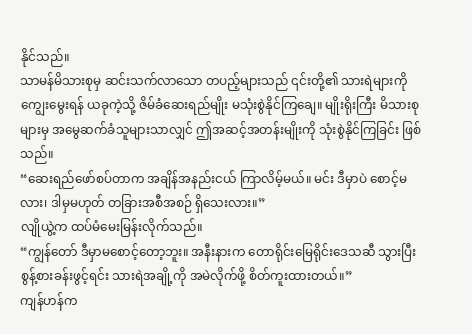နိုင်သည်။
သာမန်မိသားစုမှ ဆင်းသက်လာသော တပည့်များသည် ၎င်းတို့၏ သားရဲများကို ကျွေးမွေးရန် ယခုကဲ့သို့ ဇိမ်ခံဆေးရည်မျိုး မသုံးစွဲနိုင်ကြချေ။ မျိုးရိုးကြီး မိသားစုများမှ အမွေဆက်ခံသူများသာလျှင် ဤအဆင့်အတန်းမျိုးကို သုံးစွဲနိုင်ကြခြင်း ဖြစ်သည်။
“ဆေးရည်ဖော်စပ်တာက အချိန်အနည်းငယ် ကြာလိမ့်မယ်။ မင်း ဒီမှာပဲ စောင့်မလား၊ ဒါမှမဟုတ် တခြားအစီအစဉ် ရှိသေးလား။”
လျိုယွဲ့က ထပ်မံမေးမြန်းလိုက်သည်။
“ကျွန်တော် ဒီမှာမစောင့်တော့ဘူး။ အနီးနားက တောရိုင်းမြေရိုင်းဒေသဆီ သွားပြီး စွန့်စားခန်းဖွင့်ရင်း သားရဲအချို့ကို အမဲလိုက်ဖို့ စိတ်ကူးထားတယ်။”
ကျန်ဟန်က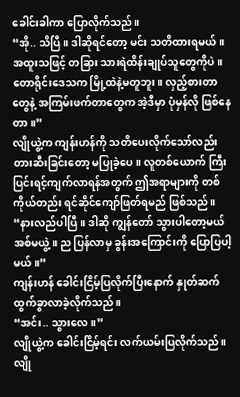ခေါင်းခါကာ ပြောလိုက်သည်။
“အို.. သိပြီ။ ဒါဆိုရင်တော့ မင်း သတိထားရမယ်။ အထူးသဖြင့် တခြား သားရဲထိန်းချုပ်သူတွေကိုပဲ။ တောရိုင်းဒေသက မြို့ထဲနဲ့မတူဘူး။ လှည့်စားတာတွေနဲ့ အကြမ်းဖက်တာတွေက အဲ့ဒီမှာ ပုံမှန်လို ဖြစ်နေတာ။”
လျိုယွဲ့က ကျန်းဟန်ကို သတိပေးလိုက်သော်လည်း တားဆီးခြင်းတော့ မပြုခဲ့ပေ။ လူတစ်ယောက် ကြီးပြင်းရင့်ကျက်လာရန်အတွက် ဤအရာများကို တစ်ကိုယ်တည်း ရင်ဆိုင်ကျော်ဖြတ်ရမည် ဖြစ်သည်။
“နားလည်ပါပြီ။ ဒါဆို ကျွန်တော် သွားပါတော့မယ် အစ်မယွဲ့။ ည ပြန်လာမှ ခွန်းအကြောင်းကို ပြောပြပါ့မယ်။”
ကျန်းဟန် ခေါင်းငြိမ့်ပြလိုက်ပြီးနောက် နှုတ်ဆက်ထွက်ခွာလာခဲ့လိုက်သည်။
“အင်း.. သွားလေ။”
လျိုယွဲ့က ခေါင်းငြိမ့်ရင်း လက်ယမ်းပြလိုက်သည်။
လျို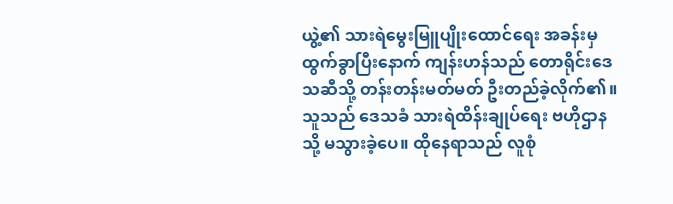ယွဲ့၏ သားရဲမွေးမြူပျိုးထောင်ရေး အခန်းမှ ထွက်ခွာပြီးနောက် ကျန်းဟန်သည် တောရိုင်းဒေသဆီသို့ တန်းတန်းမတ်မတ် ဦးတည်ခဲ့လိုက်၏။ သူသည် ဒေသခံ သားရဲထိန်းချုပ်ရေး ဗဟိုဌာနသို့ မသွားခဲ့ပေ။ ထိုနေရာသည် လူစုံ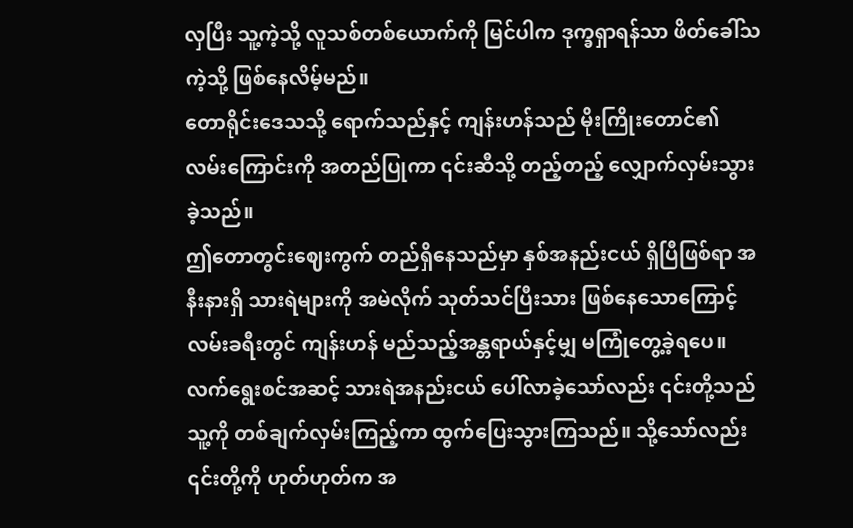လှပြီး သူ့ကဲ့သို့ လူသစ်တစ်ယောက်ကို မြင်ပါက ဒုက္ခရှာရန်သာ ဖိတ်ခေါ်သကဲ့သို့ ဖြစ်နေလိမ့်မည်။
တောရိုင်းဒေသသို့ ရောက်သည်နှင့် ကျန်းဟန်သည် မိုးကြိုးတောင်၏ လမ်းကြောင်းကို အတည်ပြုကာ ၎င်းဆီသို့ တည့်တည့် လျှောက်လှမ်းသွားခဲ့သည်။
ဤတောတွင်းဈေးကွက် တည်ရှိနေသည်မှာ နှစ်အနည်းငယ် ရှိပြီဖြစ်ရာ အနီးနားရှိ သားရဲများကို အမဲလိုက် သုတ်သင်ပြီးသား ဖြစ်နေသောကြောင့် လမ်းခရီးတွင် ကျန်းဟန် မည်သည့်အန္တရာယ်နှင့်မျှ မကြုံတွေ့ခဲ့ရပေ။
လက်ရွေးစင်အဆင့် သားရဲအနည်းငယ် ပေါ်လာခဲ့သော်လည်း ၎င်းတို့သည် သူ့ကို တစ်ချက်လှမ်းကြည့်ကာ ထွက်ပြေးသွားကြသည်။ သို့သော်လည်း ၎င်းတို့ကို ဟုတ်ဟုတ်က အ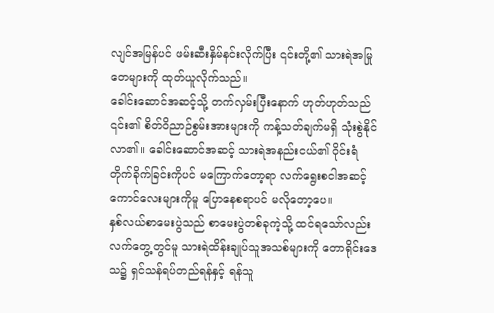လျင်အမြန်ပင် ဖမ်းဆီးနှိမ်နင်းလိုက်ပြီး ၎င်းတို့၏ သားရဲအမြုတေများကို ထုတ်ယူလိုက်သည်။
ခေါင်းဆောင်အဆင့်သို့ တက်လှမ်းပြီးနောက် ဟုတ်ဟုတ်သည် ၎င်း၏ စိတ်ဝိညာဉ်စွမ်းအားများကို ကန့်သတ်ချက်မရှိ သုံးစွဲနိုင်လာ၏။ ခေါင်းဆောင်အဆင့် သားရဲအနည်းငယ်၏ ဝိုင်းရံတိုက်ခိုက်ခြင်းကိုပင် မကြောက်တော့ရာ လက်ရွေးစငါအဆင့် ကောင်လေးများကိုမူ ပြောနေစရာပင် မလိုတော့ပေ။
နှစ်လယ်စာမေးပွဲသည် စာမေးပွဲတစ်ခုကဲ့သို့ ထင်ရသော်လည်း လက်တွေ့တွင်မူ သားရဲထိန်းချုပ်သူအသစ်များကို တောရိုင်းဒေသ၌ ရှင်သန်ရပ်တည်ရန်နှင့် ရန်သူ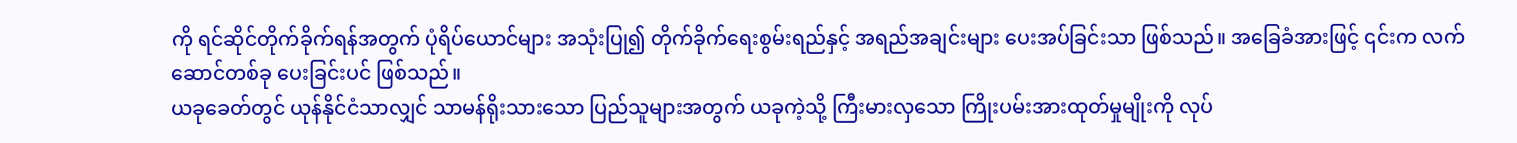ကို ရင်ဆိုင်တိုက်ခိုက်ရန်အတွက် ပုံရိပ်ယောင်များ အသုံးပြု၍ တိုက်ခိုက်ရေးစွမ်းရည်နှင့် အရည်အချင်းများ ပေးအပ်ခြင်းသာ ဖြစ်သည်။ အခြေခံအားဖြင့် ၎င်းက လက်ဆောင်တစ်ခု ပေးခြင်းပင် ဖြစ်သည်။
ယခုခေတ်တွင် ယုန်နိုင်ငံသာလျှင် သာမန်ရိုးသားသော ပြည်သူများအတွက် ယခုကဲ့သို့ ကြီးမားလှသော ကြိုးပမ်းအားထုတ်မှုမျိုးကို လုပ်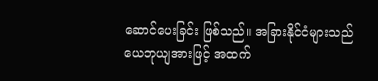ဆောင်ပေးခြင်း ဖြစ်သည်။ အခြားနိုင်ငံများသည် ယေဘုယျအားဖြင့် အထက်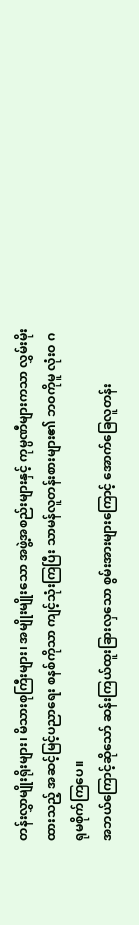တန်းလွှာမျိုးရိုးများ၊ မိသားစုကြီးများ၊ အမျိုးမျိုးသော အဖွဲ့အစည်းများနှင့် ကုမ္ပဏီများကသာ လွှမ်းမိုးထားသည့် အဆင့်မြင့်ပညာရေး စနစ်ကိုသာ ကျင့်သုံးကြပြီး သာမန်လူတန်းစားများ၏ ဘဝကိုမူ လုံးဝ ဂရုမစိုက်ကြပေ။
အဘယ်ကြောင့်ဆိုသော် ဆန်းကြယ်ထူးခြားလှသော စွမ်းအားများကြောင့် အောက်ခြေလူတန်း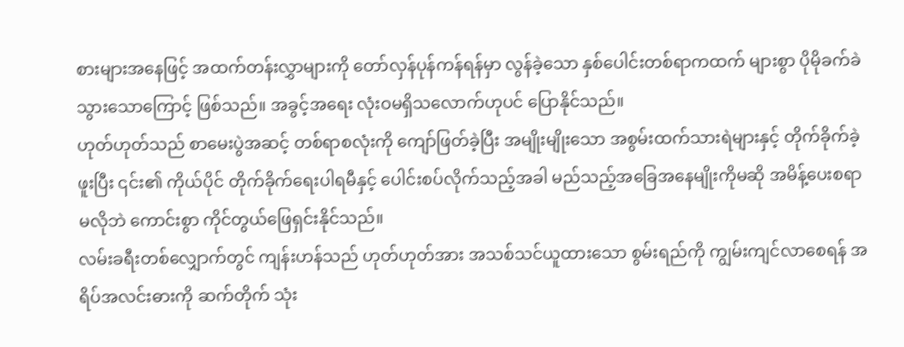စားများအနေဖြင့် အထက်တန်းလွှာများကို တော်လှန်ပုန်ကန်ရန်မှာ လွန်ခဲ့သော နှစ်ပေါင်းတစ်ရာကထက် များစွာ ပိုမိုခက်ခဲသွားသောကြောင့် ဖြစ်သည်။ အခွင့်အရေး လုံးဝမရှိသလောက်ဟုပင် ပြောနိုင်သည်။
ဟုတ်ဟုတ်သည် စာမေးပွဲအဆင့် တစ်ရာစလုံးကို ကျော်ဖြတ်ခဲ့ပြီး အမျိုးမျိုးသော အစွမ်းထက်သားရဲများနှင့် တိုက်ခိုက်ခဲ့ဖူးပြီး ၎င်း၏ ကိုယ်ပိုင် တိုက်ခိုက်ရေးပါရမီနှင့် ပေါင်းစပ်လိုက်သည့်အခါ မည်သည့်အခြေအနေမျိုးကိုမဆို အမိန့်ပေးစရာမလိုဘဲ ကောင်းစွာ ကိုင်တွယ်ဖြေရှင်းနိုင်သည်။
လမ်းခရီးတစ်လျှောက်တွင် ကျန်းဟန်သည် ဟုတ်ဟုတ်အား အသစ်သင်ယူထားသော စွမ်းရည်ကို ကျွမ်းကျင်လာစေရန် အရိပ်အလင်းဓားကို ဆက်တိုက် သုံး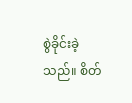စွဲခိုင်းခဲ့သည်။ စိတ်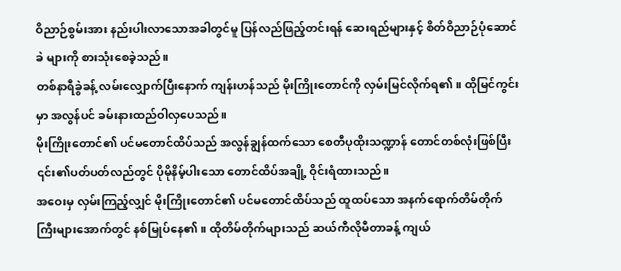ဝိညာဉ်စွမ်းအား နည်းပါးလာသောအခါတွင်မူ ပြန်လည်ဖြည့်တင်းရန် ဆေးရည်များနှင့် စိတ်ဝိညာဉ်ပုံဆောင်ခဲ များကို စားသုံးစေခဲ့သည်။
တစ်နာရီခွဲခန့် လမ်းလျှောက်ပြီးနောက် ကျန်းဟန်သည် မိုးကြိုးတောင်ကို လှမ်းမြင်လိုက်ရ၏။ ထိုမြင်ကွင်းမှာ အလွန်ပင် ခမ်းနားထည်ဝါလှပေသည်။
မိုးကြိုးတောင်၏ ပင်မတောင်ထိပ်သည် အလွန်ချွန်ထက်သော စေတီပုထိုးသဏ္ဍာန် တောင်တစ်လုံးဖြစ်ပြီး ၎င်း၏ပတ်ပတ်လည်တွင် ပိုမိုနိမ့်ပါးသော တောင်ထိပ်အချို့ ဝိုင်းရံထားသည်။
အဝေးမှ လှမ်းကြည့်လျှင် မိုးကြိုးတောင်၏ ပင်မတောင်ထိပ်သည် ထူထပ်သော အနက်ရောက်တိမ်တိုက်ကြီးများအောက်တွင် နစ်မြုပ်နေ၏။ ထိုတိမ်တိုက်များသည် ဆယ်ကီလိုမီတာခန့် ကျယ်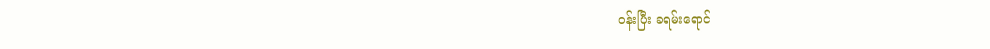ဝန်းပြီး ခရမ်းရောင်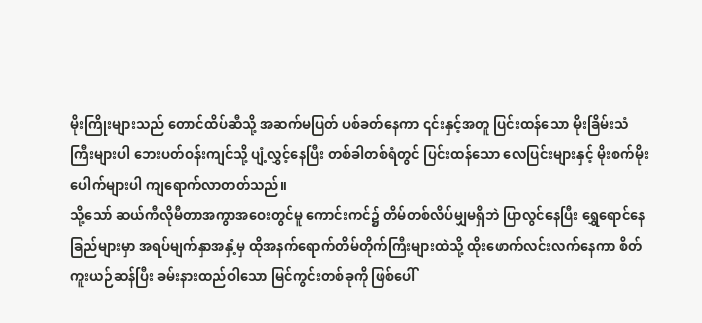မိုးကြိုးများသည် တောင်ထိပ်ဆီသို့ အဆက်မပြတ် ပစ်ခတ်နေကာ ၎င်းနှင့်အတူ ပြင်းထန်သော မိုးခြိမ်းသံကြီးများပါ ဘေးပတ်ဝန်းကျင်သို့ ပျံ့လွှင့်နေပြီး တစ်ခါတစ်ရံတွင် ပြင်းထန်သော လေပြင်းများနှင့် မိုးစက်မိုးပေါက်များပါ ကျရောက်လာတတ်သည်။
သို့သော် ဆယ်ကီလိုမီတာအကွာအဝေးတွင်မူ ကောင်းကင်၌ တိမ်တစ်လိပ်မျှမရှိဘဲ ပြာလွင်နေပြီး ရွှေရောင်နေခြည်များမှာ အရပ်မျက်နှာအနှံ့မှ ထိုအနက်ရောက်တိမ်တိုက်ကြီးများထဲသို့ ထိုးဖောက်လင်းလက်နေကာ စိတ်ကူးယဉ်ဆန်ပြီး ခမ်းနားထည်ဝါသော မြင်ကွင်းတစ်ခုကို ဖြစ်ပေါ်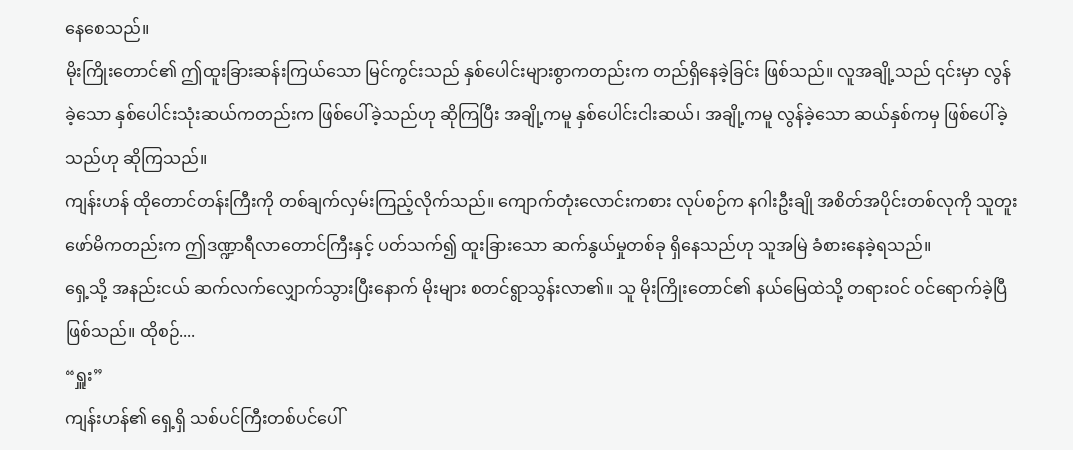နေစေသည်။
မိုးကြိုးတောင်၏ ဤထူးခြားဆန်းကြယ်သော မြင်ကွင်းသည် နှစ်ပေါင်းများစွာကတည်းက တည်ရှိနေခဲ့ခြင်း ဖြစ်သည်။ လူအချို့သည် ၎င်းမှာ လွန်ခဲ့သော နှစ်ပေါင်းသုံးဆယ်ကတည်းက ဖြစ်ပေါ်ခဲ့သည်ဟု ဆိုကြပြီး အချို့ကမူ နှစ်ပေါင်းငါးဆယ်၊ အချို့ကမူ လွန်ခဲ့သော ဆယ်နှစ်ကမှ ဖြစ်ပေါ်ခဲ့သည်ဟု ဆိုကြသည်။
ကျန်းဟန် ထိုတောင်တန်းကြီးကို တစ်ချက်လှမ်းကြည့်လိုက်သည်။ ကျောက်တုံးလောင်းကစား လုပ်စဉ်က နဂါးဦးချို အစိတ်အပိုင်းတစ်လုကို သူတူးဖော်မိကတည်းက ဤဒဏ္ဍာရီလာတောင်ကြီးနှင့် ပတ်သက်၍ ထူးခြားသော ဆက်နွယ်မှုတစ်ခု ရှိနေသည်ဟု သူအမြဲ ခံစားနေခဲ့ရသည်။
ရှေ့သို့ အနည်းငယ် ဆက်လက်လျှောက်သွားပြီးနောက် မိုးများ စတင်ရွာသွန်းလာ၏။ သူ မိုးကြိုးတောင်၏ နယ်မြေထဲသို့ တရားဝင် ဝင်ရောက်ခဲ့ပြီ ဖြစ်သည်။ ထိုစဉ်....
“ရှူး”
ကျန်းဟန်၏ ရှေ့ရှိ သစ်ပင်ကြီးတစ်ပင်ပေါ်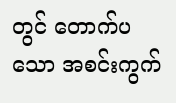တွင် တောက်ပသော အစင်းကွက်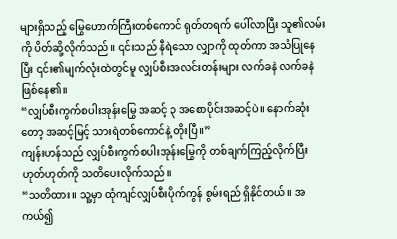များရှိသည့် မြွေဟောက်ကြီးတစ်ကောင် ရုတ်တရက် ပေါ်လာပြီး သူ၏လမ်းကို ပိတ်ဆို့လိုက်သည်။ ၎င်းသည် နီရဲသော လျှာကို ထုတ်ကာ အသံပြုနေပြီး ၎င်း၏မျက်လုံးထဲတွင်မူ လျှပ်စီးအလင်းတန်းများ လက်ခနဲ လက်ခနဲ ဖြစ်နေ၏။
“လျှပ်စီးကွက်စပါးအုန်းမြွေ အဆင့် ၃ အစောပိုင်းအဆင့်ပဲ။ နောက်ဆုံးတော့ အဆင့်မြင့် သားရဲတစ်ကောင်နဲ့ တိုးပြီ။”
ကျန်းဟန်သည် လျှပ်စီးကွက်စပါးအုန်းမြွေကို တစ်ချက်ကြည့်လိုက်ပြီး ဟုတ်ဟုတ်ကို သတိပေးလိုက်သည်။
“သတိထား။ သူ့မှာ ထုံကျင်လျှပ်စီးပိုက်ကွန် စွမ်းရည် ရှိနိုင်တယ်။ အကယ်၍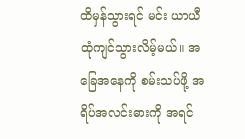ထိမှန်သွားရင် မင်း ယာယီ ထုံကျင်သွားလိမ့်မယ်။ အခြေအနေကို စမ်းသပ်ဖို့ အရိပ်အလင်းဓားကို အရင်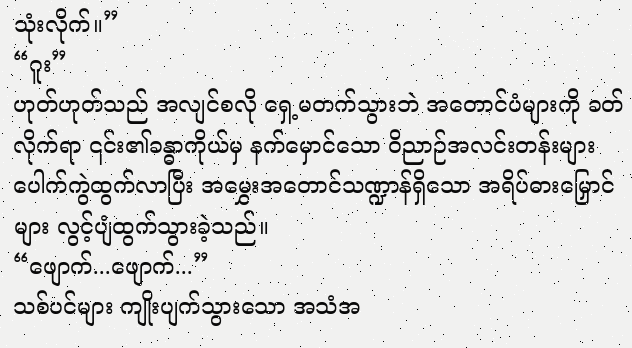သုံးလိုက်။”
“ဂူး”
ဟုတ်ဟုတ်သည် အလျင်စလို ရှေ့မတက်သွားဘဲ အတောင်ပံများကို ခတ်လိုက်ရာ ၎င်း၏ခန္ဓာကိုယ်မှ နက်မှောင်သော ဝိညာဉ်အလင်းတန်းများ ပေါက်ကွဲထွက်လာပြီး အမွှေးအတောင်သဏ္ဍာန်ရှိသော အရိပ်ဓားမြှောင်များ လွင့်ပျံထွက်သွားခဲ့သည်။
“ဖျောက်...ဖျောက်...”
သစ်ပင်များ ကျိုးပျက်သွားသော အသံအ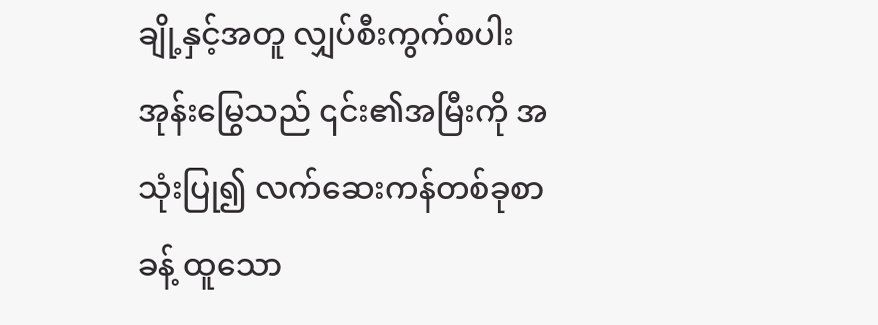ချို့နှင့်အတူ လျှပ်စီးကွက်စပါးအုန်းမြွေသည် ၎င်း၏အမြီးကို အသုံးပြု၍ လက်ဆေးကန်တစ်ခုစာခန့် ထူသော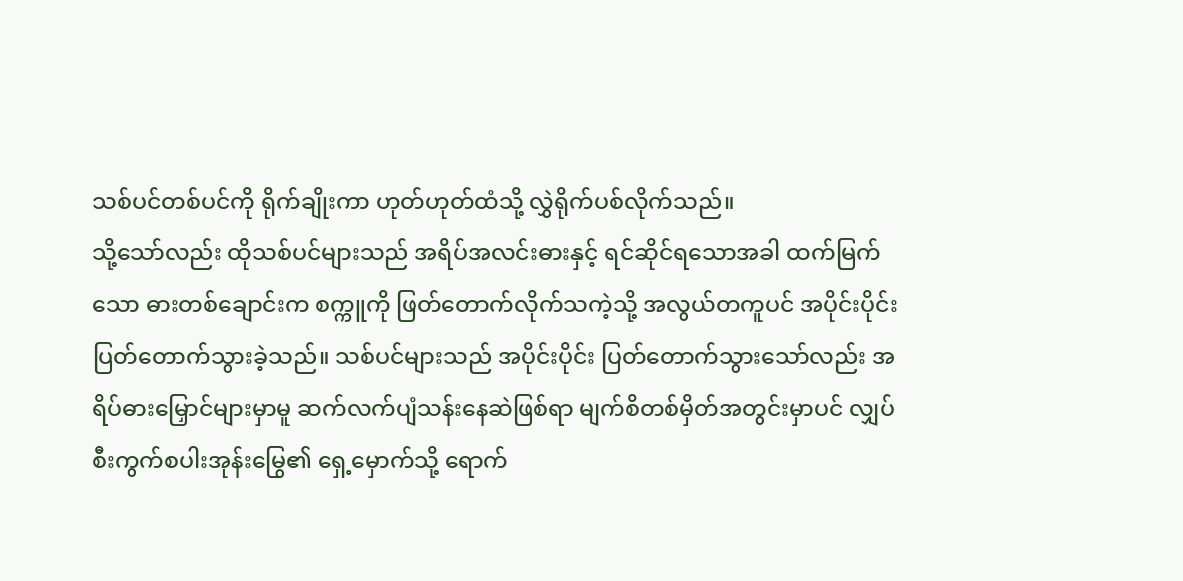သစ်ပင်တစ်ပင်ကို ရိုက်ချိုးကာ ဟုတ်ဟုတ်ထံသို့ လွှဲရိုက်ပစ်လိုက်သည်။
သို့သော်လည်း ထိုသစ်ပင်များသည် အရိပ်အလင်းဓားနှင့် ရင်ဆိုင်ရသောအခါ ထက်မြက်သော ဓားတစ်ချောင်းက စက္ကူကို ဖြတ်တောက်လိုက်သကဲ့သို့ အလွယ်တကူပင် အပိုင်းပိုင်း ပြတ်တောက်သွားခဲ့သည်။ သစ်ပင်များသည် အပိုင်းပိုင်း ပြတ်တောက်သွားသော်လည်း အရိပ်ဓားမြှောင်များမှာမူ ဆက်လက်ပျံသန်းနေဆဲဖြစ်ရာ မျက်စိတစ်မှိတ်အတွင်းမှာပင် လျှပ်စီးကွက်စပါးအုန်းမြွေ၏ ရှေ့မှောက်သို့ ရောက်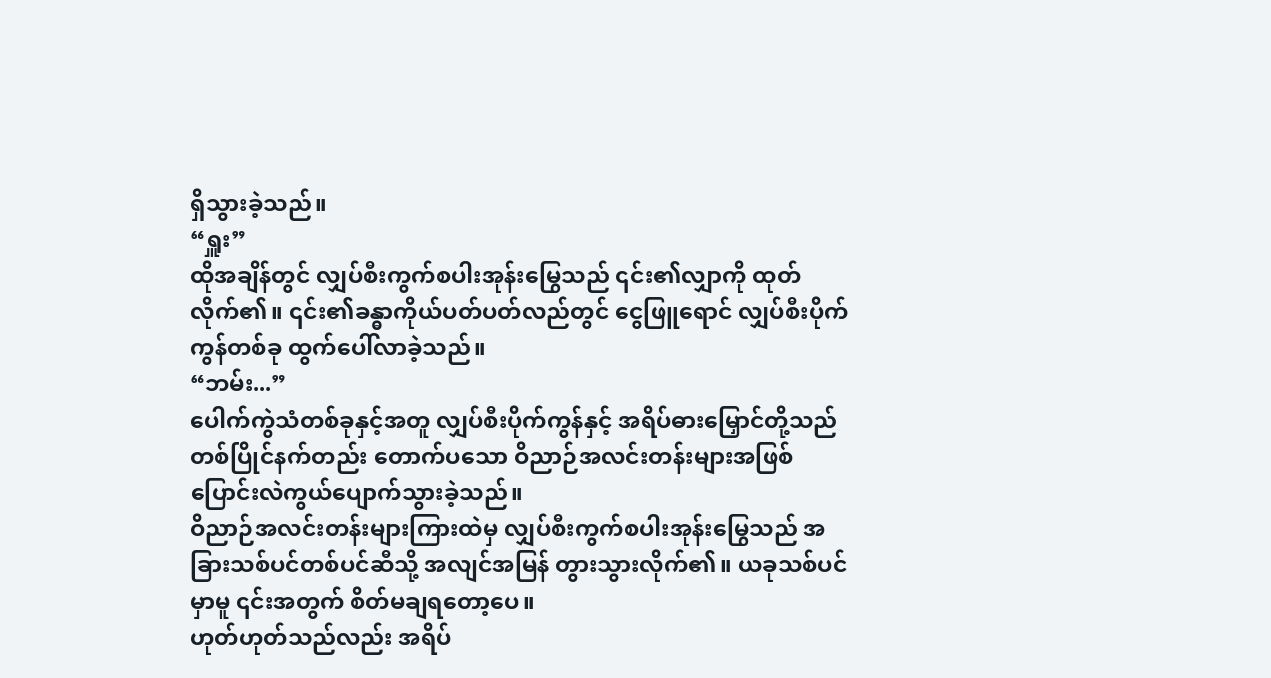ရှိသွားခဲ့သည်။
“ရှူး”
ထိုအချိန်တွင် လျှပ်စီးကွက်စပါးအုန်းမြွေသည် ၎င်း၏လျှာကို ထုတ်လိုက်၏။ ၎င်း၏ခန္ဓာကိုယ်ပတ်ပတ်လည်တွင် ငွေဖြူရောင် လျှပ်စီးပိုက်ကွန်တစ်ခု ထွက်ပေါ်လာခဲ့သည်။
“ဘမ်း...”
ပေါက်ကွဲသံတစ်ခုနှင့်အတူ လျှပ်စီးပိုက်ကွန်နှင့် အရိပ်ဓားမြှောင်တို့သည် တစ်ပြိုင်နက်တည်း တောက်ပသော ဝိညာဉ်အလင်းတန်းများအဖြစ် ပြောင်းလဲကွယ်ပျောက်သွားခဲ့သည်။
ဝိညာဉ်အလင်းတန်းများကြားထဲမှ လျှပ်စီးကွက်စပါးအုန်းမြွေသည် အခြားသစ်ပင်တစ်ပင်ဆီသို့ အလျင်အမြန် တွားသွားလိုက်၏။ ယခုသစ်ပင်မှာမူ ၎င်းအတွက် စိတ်မချရတော့ပေ။
ဟုတ်ဟုတ်သည်လည်း အရိပ်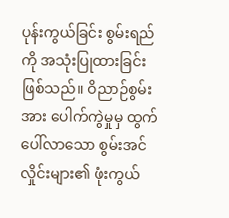ပုန်းကွယ်ခြင်း စွမ်းရည်ကို အသုံးပြုထားခြင်း ဖြစ်သည်။ ဝိညာဉ်စွမ်းအား ပေါက်ကွဲမှုမှ ထွက်ပေါ်လာသော စွမ်းအင်လှိုင်းများ၏ ဖုံးကွယ်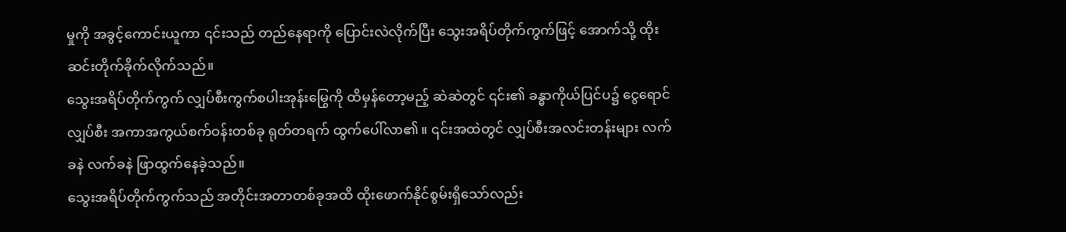မှုကို အခွင့်ကောင်းယူကာ ၎င်းသည် တည်နေရာကို ပြောင်းလဲလိုက်ပြီး သွေးအရိပ်တိုက်ကွက်ဖြင့် အောက်သို့ ထိုးဆင်းတိုက်ခိုက်လိုက်သည်။
သွေးအရိပ်တိုက်ကွက် လျှပ်စီးကွက်စပါးအုန်းမြွေကို ထိမှန်တော့မည့် ဆဲဆဲတွင် ၎င်း၏ ခန္ဓာကိုယ်ပြင်ပ၌ ငွေရောင်လျှပ်စီး အကာအကွယ်စက်ဝန်းတစ်ခု ရုတ်တရက် ထွက်ပေါ်လာ၏။ ၎င်းအထဲတွင် လျှပ်စီးအလင်းတန်းများ လက်ခနဲ လက်ခနဲ ဖြာထွက်နေခဲ့သည်။
သွေးအရိပ်တိုက်ကွက်သည် အတိုင်းအတာတစ်ခုအထိ ထိုးဖောက်နိုင်စွမ်းရှိသော်လည်း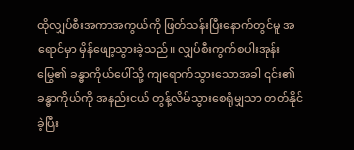ထိုလျှပ်စီးအကာအကွယ်ကို ဖြတ်သန်းပြီးနောက်တွင်မူ အရောင်မှာ မှိန်ဖျော့သွားခဲ့သည်။ လျှပ်စီးကွက်စပါးအုန်းမြွေ၏ ခန္ဓာကိုယ်ပေါ်သို့ ကျရောက်သွားသောအခါ ၎င်း၏ခန္ဓာကိုယ်ကို အနည်းငယ် တွန့်လိမ်သွားစေရုံမျှသာ တတ်နိုင်ခဲ့ပြီး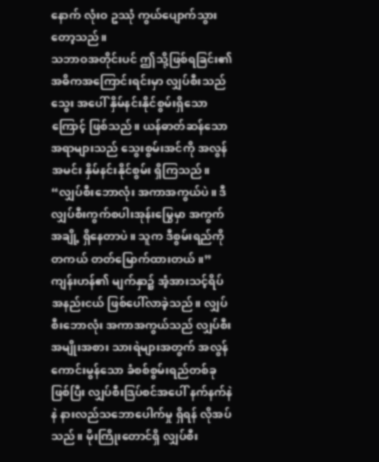နောက် လုံးဝ ဥဿုံ ကွယ်ပျောက်သွားတော့သည်။
သဘာဝအတိုင်းပင် ဤသို့ဖြစ်ရခြင်း၏ အဓိကအကြောင်းရင်းမှာ လျှပ်စီးသည် သွေး အပေါ် နှိမ်နင်းနိုင်စွမ်းရှိသောကြောင့် ဖြစ်သည်။ ယန်ဓာတ်ဆန်သော အရာများသည် သွေးစွမ်းအင်ကို အလွန်အမင်း နှိမ်နင်းနိုင်စွမ်း ရှိကြသည်။
“လျှပ်စီးဘောလုံး အကာအကွယ်ပဲ။ ဒီလျှပ်စီးကွက်စပါးအုန်းမြွေမှာ အကွက်အချို့ ရှိနေတာပဲ။ သူက ဒီစွမ်းရည်ကို တကယ် တတ်မြောက်ထားတယ်။”
ကျန်းဟန်၏ မျက်နှာ၌ အံ့အားသင့်ရိပ် အနည်းငယ် ဖြစ်ပေါ်လာခဲ့သည်။ လျှပ်စီးဘောလုံး အကာအကွယ်သည် လျှပ်စီးအမျိုးအစား သားရဲများအတွက် အလွန်ကောင်းမွန်သော ခံစစ်စွမ်းရည်တစ်ခုဖြစ်ပြီး လျှပ်စီးဒြပ်စင်အပေါ် နက်နက်နဲနဲ နားလည်သဘောပေါက်မှု ရှိရန် လိုအပ်သည်။ မိုးကြိုးတောင်ရှိ လျှပ်စီး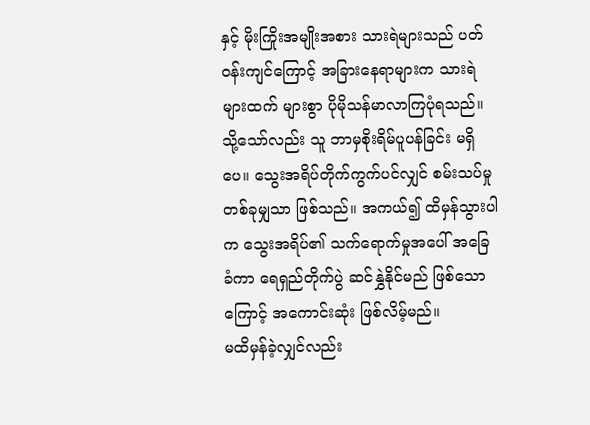နှင့် မိုးကြိုးအမျိုးအစား သားရဲများသည် ပတ်ဝန်းကျင်ကြောင့် အခြားနေရာများက သားရဲများထက် များစွာ ပိုမိုသန်မာလာကြပုံရသည်။
သို့သော်လည်း သူ ဘာမှစိုးရိမ်ပူပန်ခြင်း မရှိပေ။ သွေးအရိပ်တိုက်ကွက်ပင်လျှင် စမ်းသပ်မှုတစ်ခုမျှသာ ဖြစ်သည်။ အကယ်၍ ထိမှန်သွားပါက သွေးအရိပ်၏ သက်ရောက်မှုအပေါ် အခြေခံကာ ရေရှည်တိုက်ပွဲ ဆင်နွှဲနိုင်မည် ဖြစ်သောကြောင့် အကောင်းဆုံး ဖြစ်လိမ့်မည်။
မထိမှန်ခဲ့လျှင်လည်း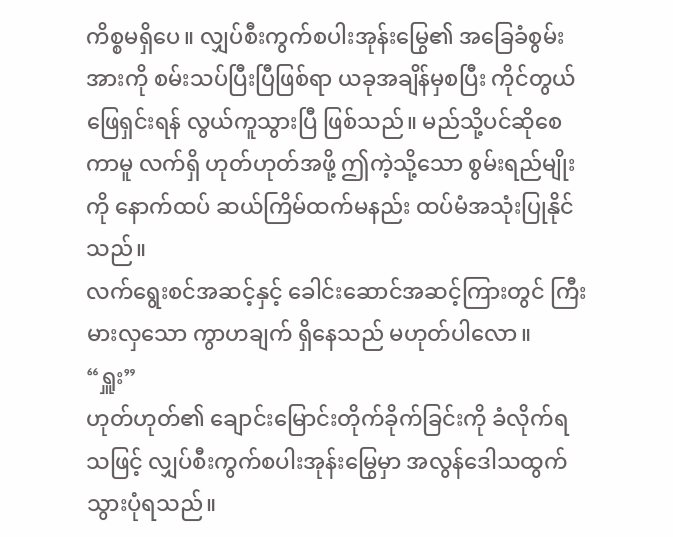ကိစ္စမရှိပေ။ လျှပ်စီးကွက်စပါးအုန်းမြွေ၏ အခြေခံစွမ်းအားကို စမ်းသပ်ပြီးပြီဖြစ်ရာ ယခုအချိန်မှစပြီး ကိုင်တွယ်ဖြေရှင်းရန် လွယ်ကူသွားပြီ ဖြစ်သည်။ မည်သို့ပင်ဆိုစေကာမူ လက်ရှိ ဟုတ်ဟုတ်အဖို့ ဤကဲ့သို့သော စွမ်းရည်မျိုးကို နောက်ထပ် ဆယ်ကြိမ်ထက်မနည်း ထပ်မံအသုံးပြုနိုင်သည်။
လက်ရွေးစင်အဆင့်နှင့် ခေါင်းဆောင်အဆင့်ကြားတွင် ကြီးမားလှသော ကွာဟချက် ရှိနေသည် မဟုတ်ပါလော။
“ရှူး”
ဟုတ်ဟုတ်၏ ချောင်းမြောင်းတိုက်ခိုက်ခြင်းကို ခံလိုက်ရသဖြင့် လျှပ်စီးကွက်စပါးအုန်းမြွေမှာ အလွန်ဒေါသထွက်သွားပုံရသည်။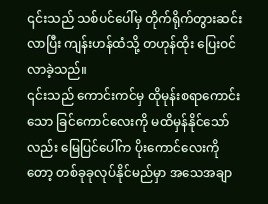၎င်းသည် သစ်ပင်ပေါ်မှ တိုက်ရိုက်တွားဆင်းလာပြီး ကျန်းဟန်ထံသို့ တဟုန်ထိုး ပြေးဝင်လာခဲ့သည်။
၎င်းသည် ကောင်းကင်မှ ထိုမုန်းစရာကောင်းသော ခြင်ကောင်လေးကို မထိမှန်နိုင်သော်လည်း မြေပြင်ပေါ်က ပိုးကောင်လေးကိုတော့ တစ်ခုခုလုပ်နိုင်မည်မှာ အသေအချာ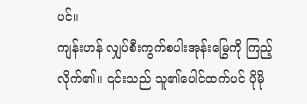ပင်။
ကျန်းဟန် လျှပ်စီးကွက်စပါးအုန်းမြွေကို ကြည့်လိုက်၏။ ၎င်းသည် သူ၏ပေါင်ထက်ပင် ပိုမို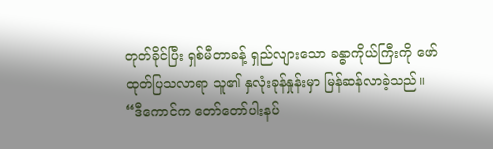တုတ်ခိုင်ပြီး ရှစ်မီတာခန့် ရှည်လျားသော ခန္ဓာကိုယ်ကြီးကို ဖော်ထုတ်ပြသလာရာ သူ၏ နှလုံးခုန်နှုန်းမှာ မြန်ဆန်လာခဲ့သည်။
“ဒီကောင်က တော်တော်ပါးနပ်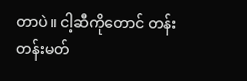တာပဲ။ ငါ့ဆီကိုတောင် တန်းတန်းမတ်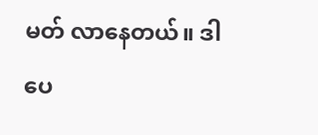မတ် လာနေတယ်။ ဒါပေ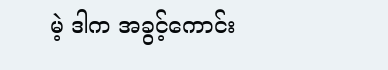မဲ့ ဒါက အခွင့်ကောင်း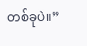တစ်ခုပဲ။”